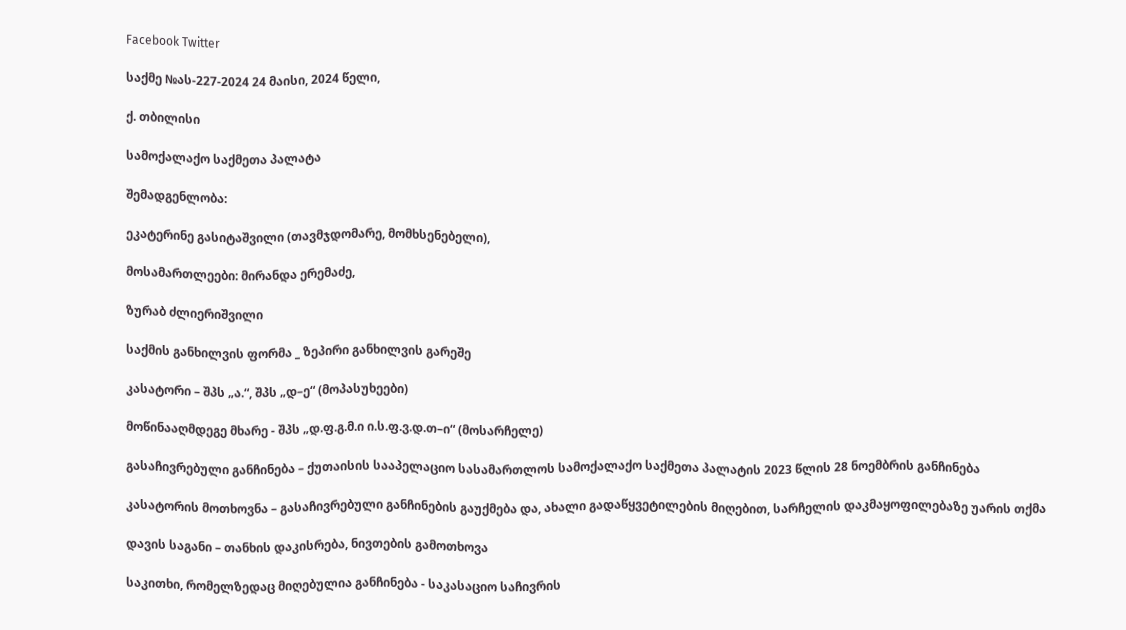Facebook Twitter

საქმე №ას-227-2024 24 მაისი, 2024 წელი,

ქ. თბილისი

სამოქალაქო საქმეთა პალატა

შემადგენლობა:

ეკატერინე გასიტაშვილი (თავმჯდომარე, მომხსენებელი),

მოსამართლეები: მირანდა ერემაძე,

ზურაბ ძლიერიშვილი

საქმის განხილვის ფორმა _ ზეპირი განხილვის გარეშე

კასატორი – შპს „ა.“, შპს „დ–ე“ (მოპასუხეები)

მოწინააღმდეგე მხარე - შპს „დ.ფ.გ.მ.ი ი.ს.ფ.ვ.დ.თ–ი“ (მოსარჩელე)

გასაჩივრებული განჩინება – ქუთაისის სააპელაციო სასამართლოს სამოქალაქო საქმეთა პალატის 2023 წლის 28 ნოემბრის განჩინება

კასატორის მოთხოვნა – გასაჩივრებული განჩინების გაუქმება და, ახალი გადაწყვეტილების მიღებით, სარჩელის დაკმაყოფილებაზე უარის თქმა

დავის საგანი – თანხის დაკისრება, ნივთების გამოთხოვა

საკითხი, რომელზედაც მიღებულია განჩინება - საკასაციო საჩივრის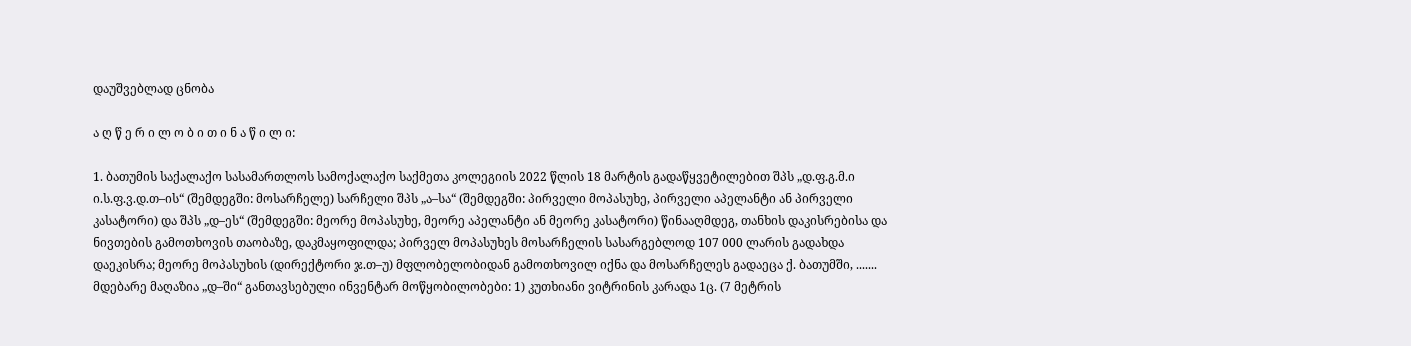დაუშვებლად ცნობა

ა ღ წ ე რ ი ლ ო ბ ი თ ი ნ ა წ ი ლ ი:

1. ბათუმის საქალაქო სასამართლოს სამოქალაქო საქმეთა კოლეგიის 2022 წლის 18 მარტის გადაწყვეტილებით შპს „დ.ფ.გ.მ.ი ი.ს.ფ.ვ.დ.თ–ის“ (შემდეგში: მოსარჩელე) სარჩელი შპს „ა–სა“ (შემდეგში: პირველი მოპასუხე, პირველი აპელანტი ან პირველი კასატორი) და შპს „დ–ეს“ (შემდეგში: მეორე მოპასუხე, მეორე აპელანტი ან მეორე კასატორი) წინააღმდეგ, თანხის დაკისრებისა და ნივთების გამოთხოვის თაობაზე, დაკმაყოფილდა; პირველ მოპასუხეს მოსარჩელის სასარგებლოდ 107 000 ლარის გადახდა დაეკისრა; მეორე მოპასუხის (დირექტორი ჯ.თ–უ) მფლობელობიდან გამოთხოვილ იქნა და მოსარჩელეს გადაეცა ქ. ბათუმში, ....... მდებარე მაღაზია „დ–ში“ განთავსებული ინვენტარ მოწყობილობები: 1) კუთხიანი ვიტრინის კარადა 1ც. (7 მეტრის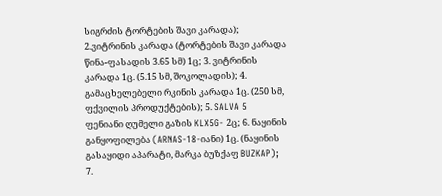სიგრძის ტორტების შავი კარადა); 2.ვიტრინის კარადა (ტორტების შავი კარადა წინა-ფასადის 3.65 სმ) 1ც; 3. ვიტრინის კარადა 1ც. (5.15 სმ, შოკოლადის); 4. გამაცხელებელი რკინის კარადა 1ც. (250 სმ, ფქვილის პროდუქტების); 5. SALVA 5 ფენიანი ღუმელი გაზის KLX5G- 2ც; 6. ნაყინის განყოფილება (ARNAS-18-იანი) 1ც. (ნაყინის გასაყიდი აპარატი, მარკა ბუზქაფ BUZKAP); 7.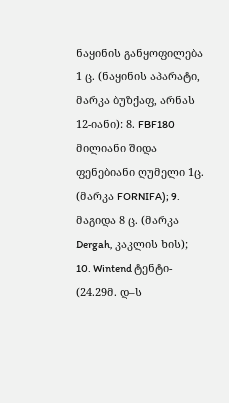ნაყინის განყოფილება 1 ც. (ნაყინის აპარატი, მარკა ბუზქაფ, არნას 12-იანი): 8. FBF180 მილიანი შიდა ფენებიანი ღუმელი 1ც. (მარკა FORNIFA); 9. მაგიდა 8 ც. (მარკა Dergah, კაკლის ხის); 10. Wintend ტენტი- (24.29მ. დ–ს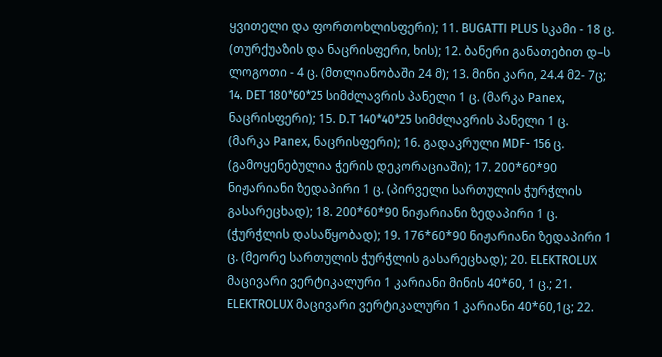ყვითელი და ფორთოხლისფერი); 11. BUGATTI PLUS სკამი - 18 ც. (თურქუაზის და ნაცრისფერი, ხის); 12. ბანერი განათებით დ–ს ლოგოთი - 4 ც. (მთლიანობაში 24 მ); 13. მინი კარი, 24.4 მ2- 7ც; 14. DET 180*60*25 სიმძლავრის პანელი 1 ც. (მარკა Panex, ნაცრისფერი); 15. D.T 140*40*25 სიმძლავრის პანელი 1 ც. (მარკა Panex, ნაცრისფერი); 16. გადაკრული MDF- 156 ც. (გამოყენებულია ჭერის დეკორაციაში); 17. 200*60*90 ნიჟარიანი ზედაპირი 1 ც. (პირველი სართულის ჭურჭლის გასარეცხად); 18. 200*60*90 ნიჟარიანი ზედაპირი 1 ც. (ჭურჭლის დასაწყობად); 19. 176*60*90 ნიჟარიანი ზედაპირი 1 ც. (მეორე სართულის ჭურჭლის გასარეცხად); 20. ELEKTROLUX მაცივარი ვერტიკალური 1 კარიანი მინის 40*60, 1 ც.; 21. ELEKTROLUX მაცივარი ვერტიკალური 1 კარიანი 40*60,1ც; 22.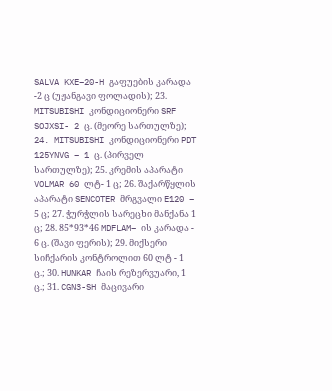SALVA KXE–20-H გაფუების კარადა -2 ც (უჟანგავი ფოლადის); 23. MITSUBISHI კონდიციონერი SRF SOJXSI- 2 ც. (მეორე სართულზე); 24. MITSUBISHI კონდიციონერი PDT 125YNVG – 1 ც. (პირველ სართულზე); 25. კრემის აპარატი VOLMAR 60 ლტ- 1 ც; 26. შაქარწყლის აპარატი SENCOTER მრგვალი E120 – 5 ც; 27. ჭურჭლის სარეცხი მანქანა 1 ც; 28. 85*93*46 MDFLAM– ის კარადა - 6 ც. (შავი ფერის); 29. მიქსერი სიჩქარის კონტროლით 60 ლტ - 1 ც.; 30. HUNKAR ჩაის რეზერვუარი, 1 ც.; 31. CGN3-SH მაცივარი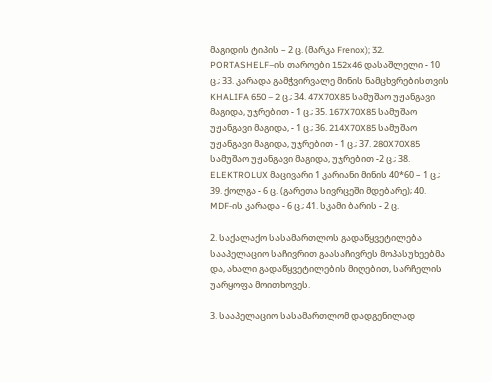მაგიდის ტიპის – 2 ც. (მარკა Frenox); 32. PORTASHELF–ის თაროები 152x46 დასაშლელი - 10 ც.; 33. კარადა გამჭვირვალე მინის ნამცხვრებისთვის KHALIFA 650 – 2 ც.; 34. 47X70X85 სამუშაო უჟანგავი მაგიდა, უჯრებით - 1 ც.; 35. 167X70X85 სამუშაო უჟანგავი მაგიდა, - 1 ც.; 36. 214X70X85 სამუშაო უჟანგავი მაგიდა, უჯრებით - 1 ც.; 37. 280X70X85 სამუშაო უჟანგავი მაგიდა, უჯრებით -2 ც.; 38. ELEKTROLUX მაცივარი 1 კარიანი მინის 40*60 – 1 ც.; 39. ქოლგა - 6 ც. (გარეთა სივრცეში მდებარე); 40. MDF-ის კარადა - 6 ც.; 41. სკამი ბარის - 2 ც.

2. საქალაქო სასამართლოს გადაწყვეტილება სააპელაციო საჩივრით გაასაჩივრეს მოპასუხეებმა და, ახალი გადაწყვეტილების მიღებით, სარჩელის უარყოფა მოითხოვეს.

3. სააპელაციო სასამართლომ დადგენილად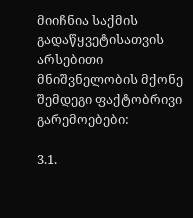მიიჩნია საქმის გადაწყვეტისათვის არსებითი მნიშვნელობის მქონე შემდეგი ფაქტობრივი გარემოებები:

3.1.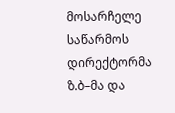მოსარჩელე საწარმოს დირექტორმა ზ.ბ–მა და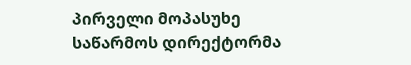პირველი მოპასუხე საწარმოს დირექტორმა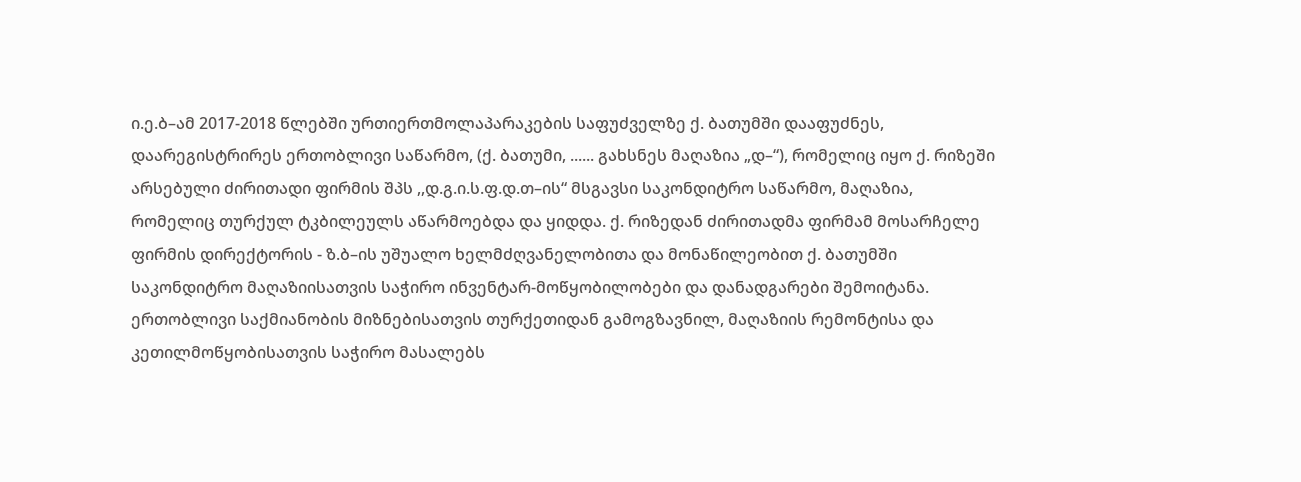ი.ე.ბ–ამ 2017-2018 წლებში ურთიერთმოლაპარაკების საფუძველზე ქ. ბათუმში დააფუძნეს, დაარეგისტრირეს ერთობლივი საწარმო, (ქ. ბათუმი, ...... გახსნეს მაღაზია „დ–“), რომელიც იყო ქ. რიზეში არსებული ძირითადი ფირმის შპს ,,დ.გ.ი.ს.ფ.დ.თ–ის“ მსგავსი საკონდიტრო საწარმო, მაღაზია, რომელიც თურქულ ტკბილეულს აწარმოებდა და ყიდდა. ქ. რიზედან ძირითადმა ფირმამ მოსარჩელე ფირმის დირექტორის - ზ.ბ–ის უშუალო ხელმძღვანელობითა და მონაწილეობით ქ. ბათუმში საკონდიტრო მაღაზიისათვის საჭირო ინვენტარ-მოწყობილობები და დანადგარები შემოიტანა. ერთობლივი საქმიანობის მიზნებისათვის თურქეთიდან გამოგზავნილ, მაღაზიის რემონტისა და კეთილმოწყობისათვის საჭირო მასალებს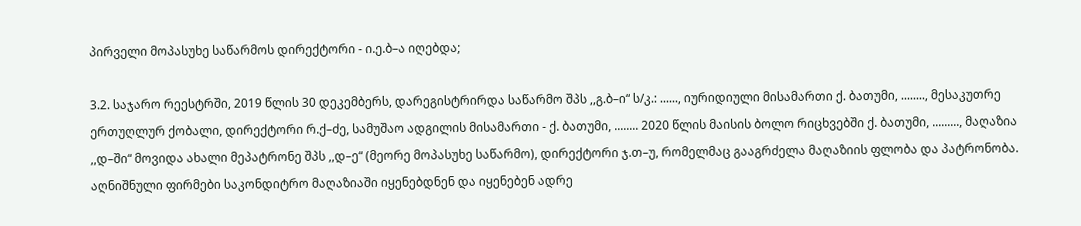პირველი მოპასუხე საწარმოს დირექტორი - ი.ე.ბ–ა იღებდა;

3.2. საჯარო რეესტრში, 2019 წლის 30 დეკემბერს, დარეგისტრირდა საწარმო შპს ,,გ.ბ–ი“ ს/კ.: ......, იურიდიული მისამართი ქ. ბათუმი, ........, მესაკუთრე ერთუღლურ ქობალი, დირექტორი რ.ქ–ძე, სამუშაო ადგილის მისამართი - ქ. ბათუმი, ........ 2020 წლის მაისის ბოლო რიცხვებში ქ. ბათუმი, ........., მაღაზია ,,დ–ში“ მოვიდა ახალი მეპატრონე შპს ,,დ–ე“ (მეორე მოპასუხე საწარმო), დირექტორი ჯ.თ–უ, რომელმაც გააგრძელა მაღაზიის ფლობა და პატრონობა. აღნიშნული ფირმები საკონდიტრო მაღაზიაში იყენებდნენ და იყენებენ ადრე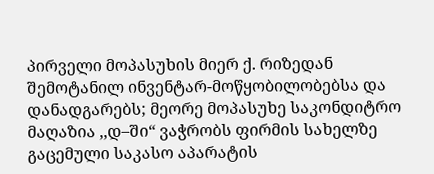პირველი მოპასუხის მიერ ქ. რიზედან შემოტანილ ინვენტარ-მოწყობილობებსა და დანადგარებს; მეორე მოპასუხე საკონდიტრო მაღაზია ,,დ–ში“ ვაჭრობს ფირმის სახელზე გაცემული საკასო აპარატის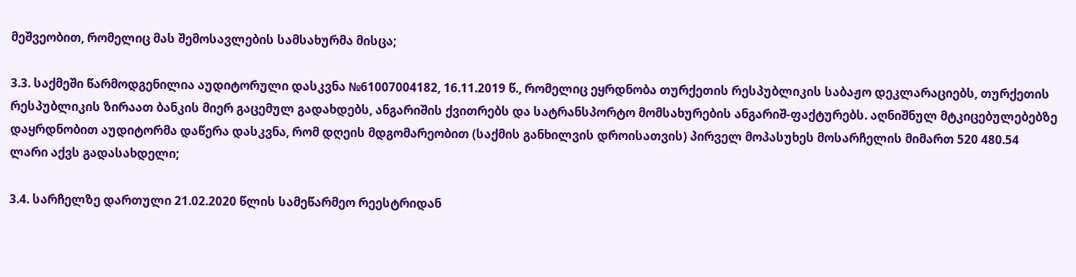მეშვეობით, რომელიც მას შემოსავლების სამსახურმა მისცა;

3.3. საქმეში წარმოდგენილია აუდიტორული დასკვნა №61007004182, 16.11.2019 წ., რომელიც ეყრდნობა თურქეთის რესპუბლიკის საბაჟო დეკლარაციებს, თურქეთის რესპუბლიკის ზირაათ ბანკის მიერ გაცემულ გადახდებს, ანგარიშის ქვითრებს და სატრანსპორტო მომსახურების ანგარიშ-ფაქტურებს. აღნიშნულ მტკიცებულებებზე დაყრდნობით აუდიტორმა დაწერა დასკვნა, რომ დღეის მდგომარეობით (საქმის განხილვის დროისათვის) პირველ მოპასუხეს მოსარჩელის მიმართ 520 480.54 ლარი აქვს გადასახდელი;

3.4. სარჩელზე დართული 21.02.2020 წლის სამეწარმეო რეესტრიდან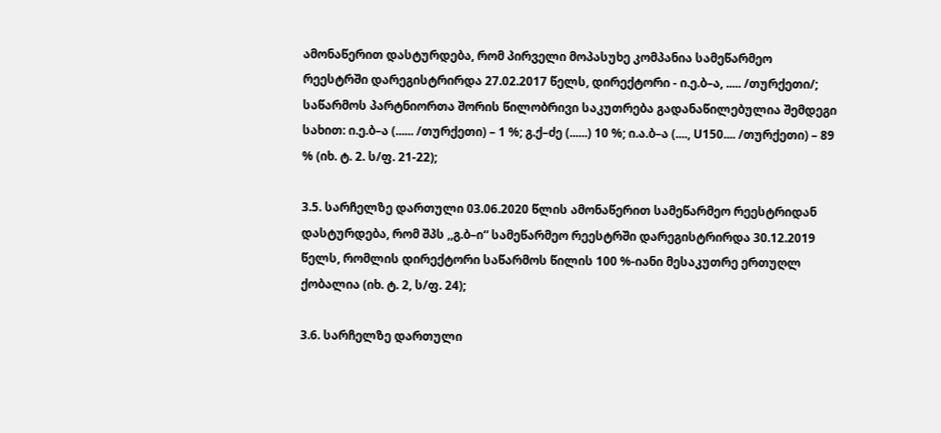ამონაწერით დასტურდება, რომ პირველი მოპასუხე კომპანია სამეწარმეო რეესტრში დარეგისტრირდა 27.02.2017 წელს, დირექტორი - ი.ე.ბ–ა, ..... /თურქეთი/; საწარმოს პარტნიორთა შორის წილობრივი საკუთრება გადანაწილებულია შემდეგი სახით: ი.ე.ბ–ა (...... /თურქეთი) – 1 %; გ.ქ–ძე (......) 10 %; ი.ა.ბ–ა (...., U150.... /თურქეთი) – 89 % (იხ. ტ. 2. ს/ფ. 21-22);

3.5. სარჩელზე დართული 03.06.2020 წლის ამონაწერით სამეწარმეო რეესტრიდან დასტურდება, რომ შპს ,,გ.ბ–ი“ სამეწარმეო რეესტრში დარეგისტრირდა 30.12.2019 წელს, რომლის დირექტორი საწარმოს წილის 100 %-იანი მესაკუთრე ერთუღლ ქობალია (იხ. ტ. 2, ს/ფ. 24);

3.6. სარჩელზე დართული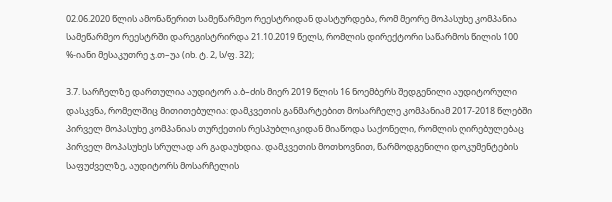02.06.2020 წლის ამონაწერით სამეწარმეო რეესტრიდან დასტურდება, რომ მეორე მოპასუხე კომპანია სამეწარმეო რეესტრში დარეგისტრირდა 21.10.2019 წელს, რომლის დირექტორი საწარმოს წილის 100 %-იანი მესაკუთრე ჯ.თ–უა (იხ. ტ. 2, ს/ფ. 32);

3.7. სარჩელზე დართულია აუდიტორ ა.ბ–ძის მიერ 2019 წლის 16 ნოემბერს შედგენილი აუდიტორული დასკვნა, რომელშიც მითითებულია: დამკვეთის განმარტებით მოსარჩელე კომპანიამ 2017-2018 წლებში პირველ მოპასუხე კომპანიას თურქეთის რესპუბლიკიდან მიაწოდა საქონელი, რომლის ღირებულებაც პირველ მოპასუხეს სრულად არ გადაუხდია. დამკვეთის მოთხოვნით, წარმოდგენილი დოკუმენტების საფუძველზე, აუდიტორს მოსარჩელის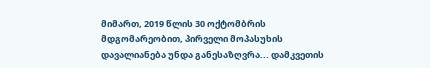მიმართ, 2019 წლის 30 ოქტომბრის მდგომარეობით, პირველი მოპასუხის დავალიანება უნდა განესაზღვრა... დამკვეთის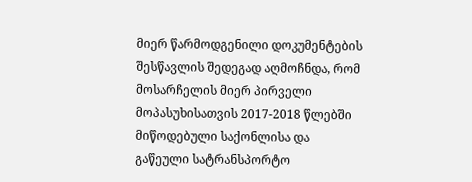მიერ წარმოდგენილი დოკუმენტების შესწავლის შედეგად აღმოჩნდა, რომ მოსარჩელის მიერ პირველი მოპასუხისათვის 2017-2018 წლებში მიწოდებული საქონლისა და გაწეული სატრანსპორტო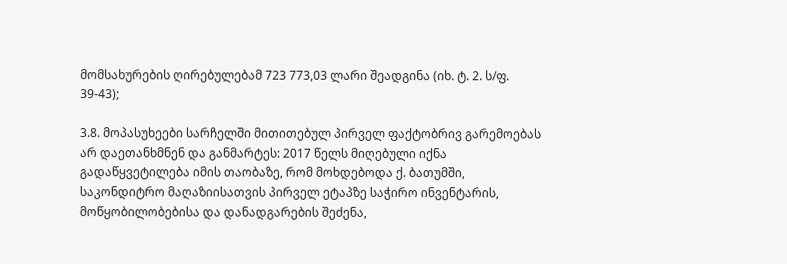მომსახურების ღირებულებამ 723 773,03 ლარი შეადგინა (იხ. ტ. 2. ს/ფ. 39-43);

3.8. მოპასუხეები სარჩელში მითითებულ პირველ ფაქტობრივ გარემოებას არ დაეთანხმნენ და განმარტეს: 2017 წელს მიღებული იქნა გადაწყვეტილება იმის თაობაზე, რომ მოხდებოდა ქ. ბათუმში, საკონდიტრო მაღაზიისათვის პირველ ეტაპზე საჭირო ინვენტარის, მოწყობილობებისა და დანადგარების შეძენა,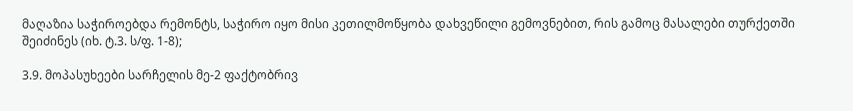მაღაზია საჭიროებდა რემონტს, საჭირო იყო მისი კეთილმოწყობა დახვეწილი გემოვნებით, რის გამოც მასალები თურქეთში შეიძინეს (იხ. ტ.3. ს/ფ. 1-8);

3.9. მოპასუხეები სარჩელის მე-2 ფაქტობრივ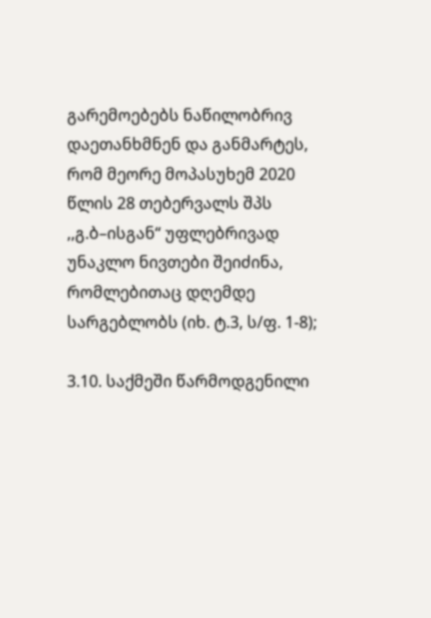გარემოებებს ნაწილობრივ დაეთანხმნენ და განმარტეს, რომ მეორე მოპასუხემ 2020 წლის 28 თებერვალს შპს ,,გ.ბ–ისგან“ უფლებრივად უნაკლო ნივთები შეიძინა, რომლებითაც დღემდე სარგებლობს (იხ. ტ.3, ს/ფ. 1-8);

3.10. საქმეში წარმოდგენილი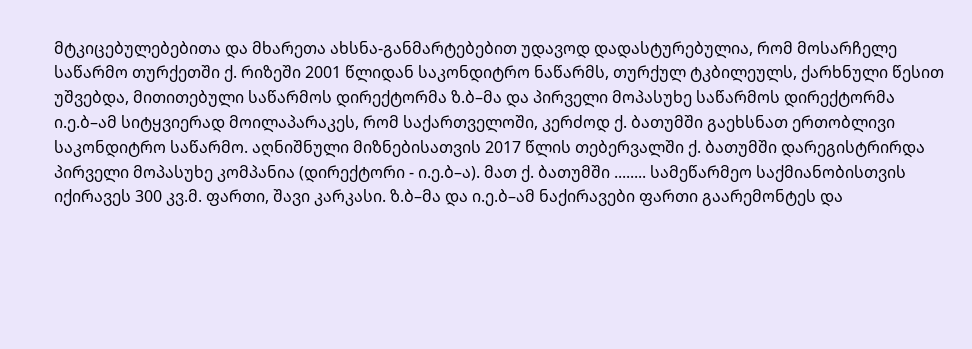მტკიცებულებებითა და მხარეთა ახსნა-განმარტებებით უდავოდ დადასტურებულია, რომ მოსარჩელე საწარმო თურქეთში ქ. რიზეში 2001 წლიდან საკონდიტრო ნაწარმს, თურქულ ტკბილეულს, ქარხნული წესით უშვებდა, მითითებული საწარმოს დირექტორმა ზ.ბ–მა და პირველი მოპასუხე საწარმოს დირექტორმა ი.ე.ბ–ამ სიტყვიერად მოილაპარაკეს, რომ საქართველოში, კერძოდ ქ. ბათუმში გაეხსნათ ერთობლივი საკონდიტრო საწარმო. აღნიშნული მიზნებისათვის 2017 წლის თებერვალში ქ. ბათუმში დარეგისტრირდა პირველი მოპასუხე კომპანია (დირექტორი - ი.ე.ბ–ა). მათ ქ. ბათუმში ........ სამეწარმეო საქმიანობისთვის იქირავეს 300 კვ.მ. ფართი, შავი კარკასი. ზ.ბ–მა და ი.ე.ბ–ამ ნაქირავები ფართი გაარემონტეს და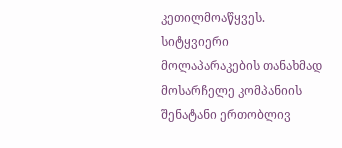კეთილმოაწყვეს. სიტყვიერი მოლაპარაკების თანახმად მოსარჩელე კომპანიის შენატანი ერთობლივ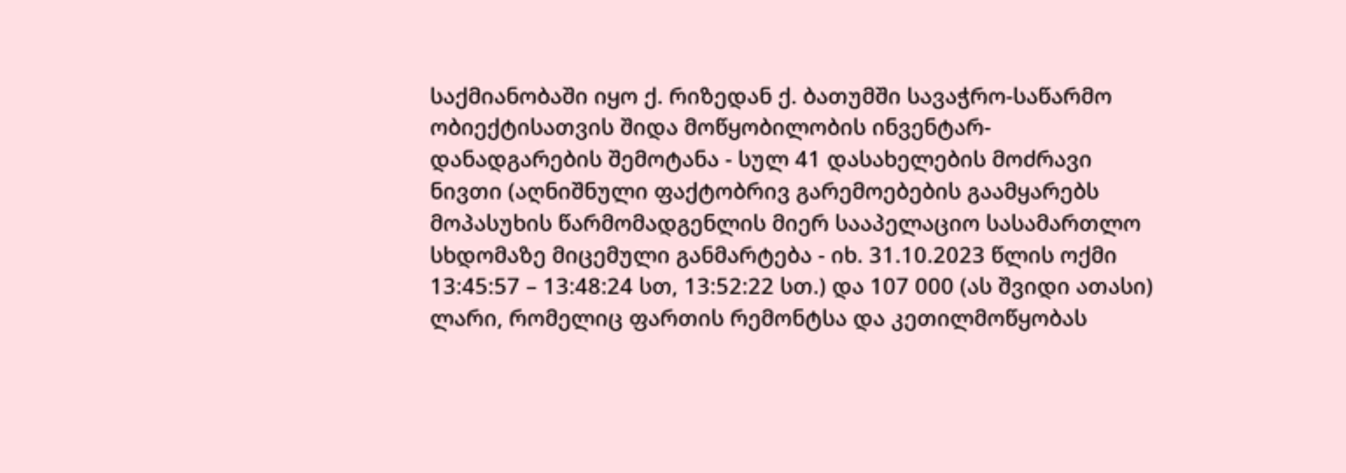საქმიანობაში იყო ქ. რიზედან ქ. ბათუმში სავაჭრო-საწარმო ობიექტისათვის შიდა მოწყობილობის ინვენტარ-დანადგარების შემოტანა - სულ 41 დასახელების მოძრავი ნივთი (აღნიშნული ფაქტობრივ გარემოებების გაამყარებს მოპასუხის წარმომადგენლის მიერ სააპელაციო სასამართლო სხდომაზე მიცემული განმარტება - იხ. 31.10.2023 წლის ოქმი 13:45:57 – 13:48:24 სთ, 13:52:22 სთ.) და 107 000 (ას შვიდი ათასი) ლარი, რომელიც ფართის რემონტსა და კეთილმოწყობას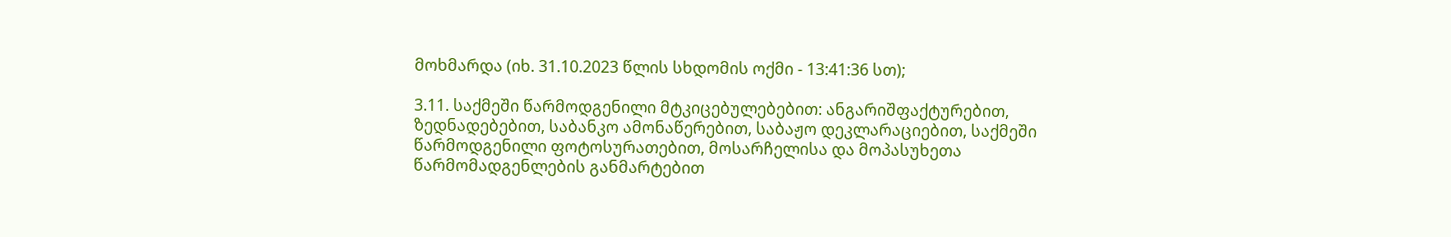მოხმარდა (იხ. 31.10.2023 წლის სხდომის ოქმი - 13:41:36 სთ);

3.11. საქმეში წარმოდგენილი მტკიცებულებებით: ანგარიშფაქტურებით, ზედნადებებით, საბანკო ამონაწერებით, საბაჟო დეკლარაციებით, საქმეში წარმოდგენილი ფოტოსურათებით, მოსარჩელისა და მოპასუხეთა წარმომადგენლების განმარტებით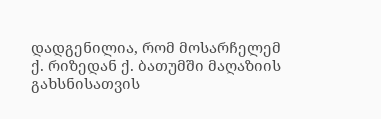დადგენილია, რომ მოსარჩელემ ქ. რიზედან ქ. ბათუმში მაღაზიის გახსნისათვის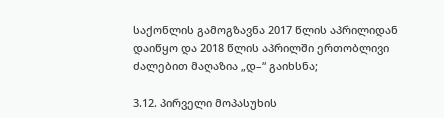საქონლის გამოგზავნა 2017 წლის აპრილიდან დაიწყო და 2018 წლის აპრილში ერთობლივი ძალებით მაღაზია „დ–“ გაიხსნა;

3.12. პირველი მოპასუხის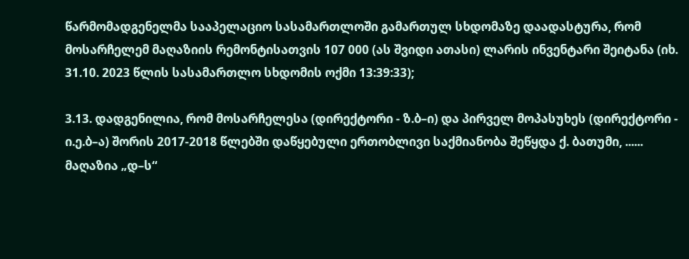წარმომადგენელმა სააპელაციო სასამართლოში გამართულ სხდომაზე დაადასტურა, რომ მოსარჩელემ მაღაზიის რემონტისათვის 107 000 (ას შვიდი ათასი) ლარის ინვენტარი შეიტანა (იხ. 31.10. 2023 წლის სასამართლო სხდომის ოქმი 13:39:33);

3.13. დადგენილია, რომ მოსარჩელესა (დირექტორი - ზ.ბ–ი) და პირველ მოპასუხეს (დირექტორი - ი.ე.ბ–ა) შორის 2017-2018 წლებში დაწყებული ერთობლივი საქმიანობა შეწყდა ქ. ბათუმი, ...... მაღაზია „დ–ს“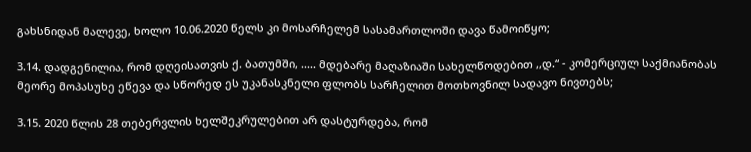გახსნიდან მალევე, ხოლო 10.06.2020 წელს კი მოსარჩელემ სასამართლოში დავა წამოიწყო;

3.14. დადგენილია, რომ დღეისათვის ქ. ბათუმში, ..... მდებარე მაღაზიაში სახელწოდებით ,,დ.“ - კომერციულ საქმიანობას მეორე მოპასუხე ეწევა და სწორედ ეს უკანასკნელი ფლობს სარჩელით მოთხოვნილ სადავო ნივთებს;

3.15. 2020 წლის 28 თებერვლის ხელშეკრულებით არ დასტურდება, რომ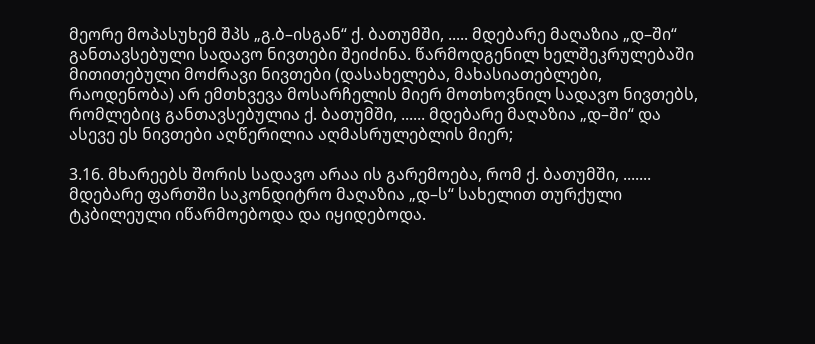მეორე მოპასუხემ შპს „გ.ბ–ისგან“ ქ. ბათუმში, ..... მდებარე მაღაზია „დ–ში“ განთავსებული სადავო ნივთები შეიძინა. წარმოდგენილ ხელშეკრულებაში მითითებული მოძრავი ნივთები (დასახელება, მახასიათებლები, რაოდენობა) არ ემთხვევა მოსარჩელის მიერ მოთხოვნილ სადავო ნივთებს, რომლებიც განთავსებულია ქ. ბათუმში, ...... მდებარე მაღაზია „დ–ში“ და ასევე ეს ნივთები აღწერილია აღმასრულებლის მიერ;

3.16. მხარეებს შორის სადავო არაა ის გარემოება, რომ ქ. ბათუმში, ....... მდებარე ფართში საკონდიტრო მაღაზია „დ–ს“ სახელით თურქული ტკბილეული იწარმოებოდა და იყიდებოდა.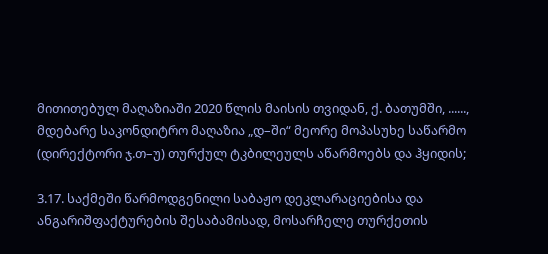მითითებულ მაღაზიაში 2020 წლის მაისის თვიდან, ქ. ბათუმში, ......, მდებარე საკონდიტრო მაღაზია „დ–ში“ მეორე მოპასუხე საწარმო (დირექტორი ჯ.თ–უ) თურქულ ტკბილეულს აწარმოებს და ჰყიდის;

3.17. საქმეში წარმოდგენილი საბაჟო დეკლარაციებისა და ანგარიშფაქტურების შესაბამისად, მოსარჩელე თურქეთის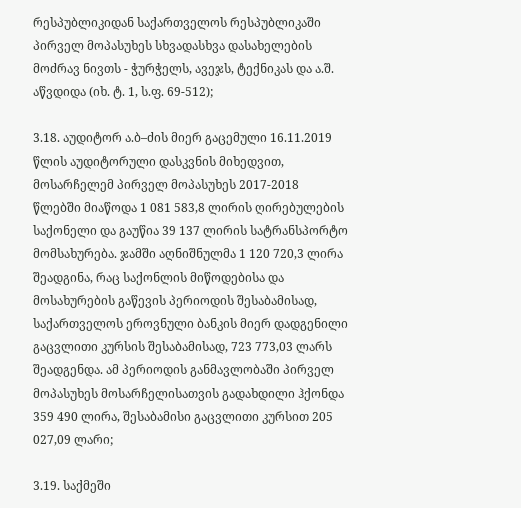რესპუბლიკიდან საქართველოს რესპუბლიკაში პირველ მოპასუხეს სხვადასხვა დასახელების მოძრავ ნივთს - ჭურჭელს, ავეჯს, ტექნიკას და ა.შ. აწვდიდა (იხ. ტ. 1, ს.ფ. 69-512);

3.18. აუდიტორ ა.ბ–ძის მიერ გაცემული 16.11.2019 წლის აუდიტორული დასკვნის მიხედვით, მოსარჩელემ პირველ მოპასუხეს 2017-2018 წლებში მიაწოდა 1 081 583,8 ლირის ღირებულების საქონელი და გაუწია 39 137 ლირის სატრანსპორტო მომსახურება. ჯამში აღნიშნულმა 1 120 720,3 ლირა შეადგინა, რაც საქონლის მიწოდებისა და მოსახურების გაწევის პერიოდის შესაბამისად, საქართველოს ეროვნული ბანკის მიერ დადგენილი გაცვლითი კურსის შესაბამისად, 723 773,03 ლარს შეადგენდა. ამ პერიოდის განმავლობაში პირველ მოპასუხეს მოსარჩელისათვის გადახდილი ჰქონდა 359 490 ლირა, შესაბამისი გაცვლითი კურსით 205 027,09 ლარი;

3.19. საქმეში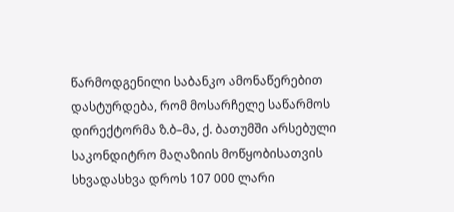წარმოდგენილი საბანკო ამონაწერებით დასტურდება, რომ მოსარჩელე საწარმოს დირექტორმა ზ.ბ–მა, ქ. ბათუმში არსებული საკონდიტრო მაღაზიის მოწყობისათვის სხვადასხვა დროს 107 000 ლარი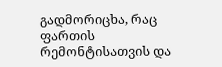გადმორიცხა, რაც ფართის რემონტისათვის და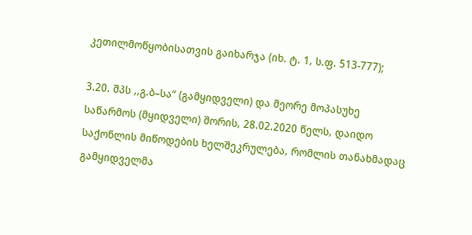კეთილმოწყობისათვის გაიხარჯა (იხ. ტ. 1, ს.ფ. 513-777);

3.20. შპს ,,გ.ბ–სა“ (გამყიდველი) და მეორე მოპასუხე საწარმოს (მყიდველი) შორის, 28.02.2020 წელს, დაიდო საქონლის მიწოდების ხელშეკრულება, რომლის თანახმადაც გამყიდველმა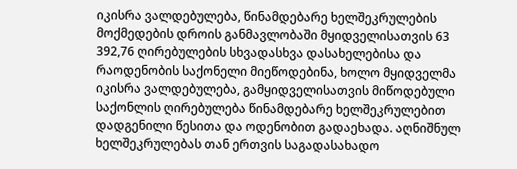იკისრა ვალდებულება, წინამდებარე ხელშეკრულების მოქმედების დროის განმავლობაში მყიდველისათვის 63 392,76 ღირებულების სხვადასხვა დასახელებისა და რაოდენობის საქონელი მიეწოდებინა, ხოლო მყიდველმა იკისრა ვალდებულება, გამყიდველისათვის მიწოდებული საქონლის ღირებულება წინამდებარე ხელშეკრულებით დადგენილი წესითა და ოდენობით გადაეხადა. აღნიშნულ ხელშეკრულებას თან ერთვის საგადასახადო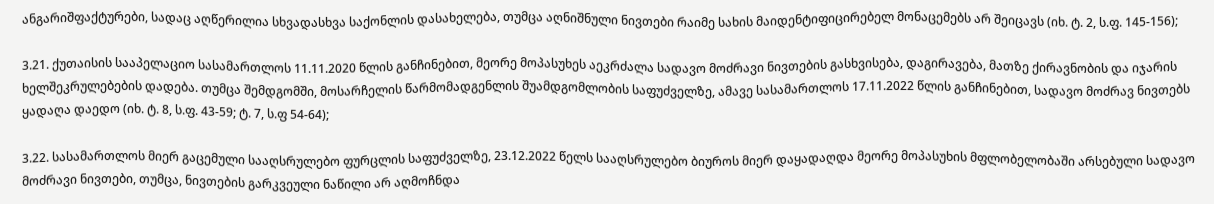ანგარიშფაქტურები, სადაც აღწერილია სხვადასხვა საქონლის დასახელება, თუმცა აღნიშნული ნივთები რაიმე სახის მაიდენტიფიცირებელ მონაცემებს არ შეიცავს (იხ. ტ. 2, ს.ფ. 145-156);

3.21. ქუთაისის სააპელაციო სასამართლოს 11.11.2020 წლის განჩინებით, მეორე მოპასუხეს აეკრძალა სადავო მოძრავი ნივთების გასხვისება, დაგირავება, მათზე ქირავნობის და იჯარის ხელშეკრულებების დადება. თუმცა შემდგომში, მოსარჩელის წარმომადგენლის შუამდგომლობის საფუძველზე, ამავე სასამართლოს 17.11.2022 წლის განჩინებით, სადავო მოძრავ ნივთებს ყადაღა დაედო (იხ. ტ. 8, ს.ფ. 43-59; ტ. 7, ს.ფ 54-64);

3.22. სასამართლოს მიერ გაცემული სააღსრულებო ფურცლის საფუძველზე, 23.12.2022 წელს სააღსრულებო ბიუროს მიერ დაყადაღდა მეორე მოპასუხის მფლობელობაში არსებული სადავო მოძრავი ნივთები, თუმცა, ნივთების გარკვეული ნაწილი არ აღმოჩნდა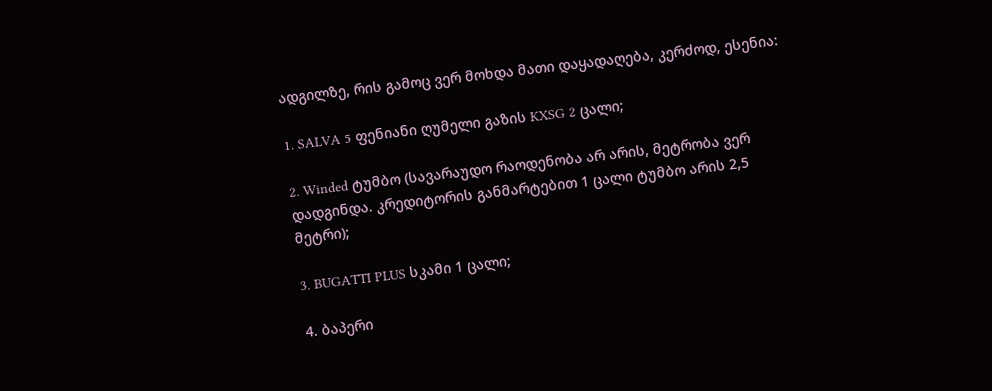ადგილზე, რის გამოც ვერ მოხდა მათი დაყადაღება, კერძოდ, ესენია:

1. SALVA 5 ფენიანი ღუმელი გაზის KXSG 2 ცალი;

2. Winded ტუმბო (სავარაუდო რაოდენობა არ არის, მეტრობა ვერ დადგინდა. კრედიტორის განმარტებით 1 ცალი ტუმბო არის 2,5 მეტრი);

3. BUGATTI PLUS სკამი 1 ცალი;

4. ბაპერი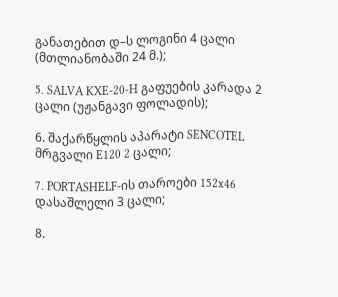განათებით დ–ს ლოგინი 4 ცალი (მთლიანობაში 24 მ.);

5. SALVA KXE-20-H გაფუების კარადა 2 ცალი (უჟანგავი ფოლადის);

6. შაქარწყლის აპარატი SENCOTEL მრგვალი E120 2 ცალი;

7. PORTASHELF-ის თაროები 152x46 დასაშლელი 3 ცალი;

8.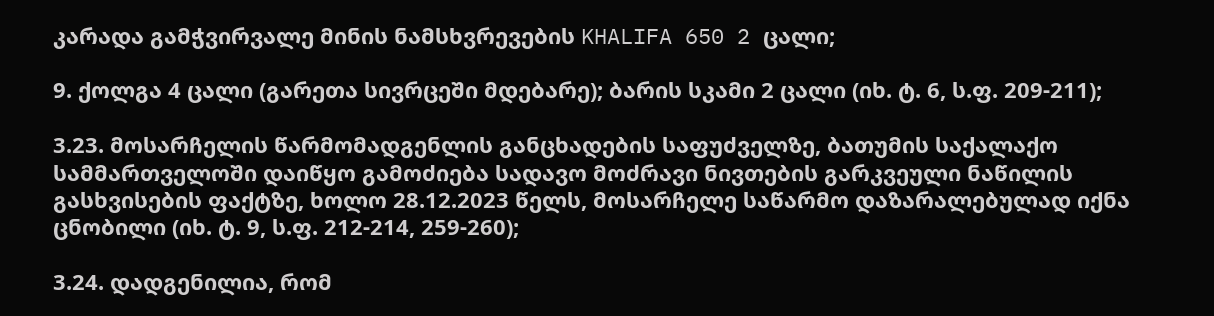კარადა გამჭვირვალე მინის ნამსხვრევების KHALIFA 650 2 ცალი;

9. ქოლგა 4 ცალი (გარეთა სივრცეში მდებარე); ბარის სკამი 2 ცალი (იხ. ტ. 6, ს.ფ. 209-211);

3.23. მოსარჩელის წარმომადგენლის განცხადების საფუძველზე, ბათუმის საქალაქო სამმართველოში დაიწყო გამოძიება სადავო მოძრავი ნივთების გარკვეული ნაწილის გასხვისების ფაქტზე, ხოლო 28.12.2023 წელს, მოსარჩელე საწარმო დაზარალებულად იქნა ცნობილი (იხ. ტ. 9, ს.ფ. 212-214, 259-260);

3.24. დადგენილია, რომ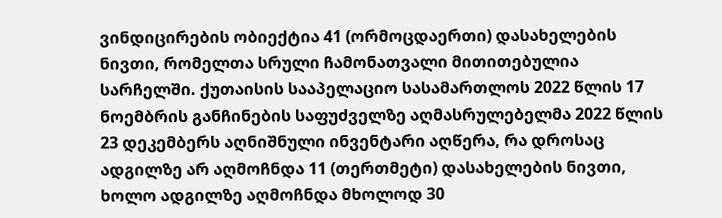ვინდიცირების ობიექტია 41 (ორმოცდაერთი) დასახელების ნივთი, რომელთა სრული ჩამონათვალი მითითებულია სარჩელში. ქუთაისის სააპელაციო სასამართლოს 2022 წლის 17 ნოემბრის განჩინების საფუძველზე აღმასრულებელმა 2022 წლის 23 დეკემბერს აღნიშნული ინვენტარი აღწერა, რა დროსაც ადგილზე არ აღმოჩნდა 11 (თერთმეტი) დასახელების ნივთი, ხოლო ადგილზე აღმოჩნდა მხოლოდ 30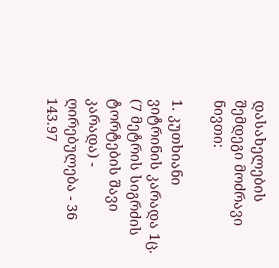დასახელების შემდეგი მოძრავი ნივთი:

1. კუთხიანი ვიტრინის კარადა 1ც. (7 მეტრის სიგრძის ტორტების შავი კარადა) - ღირებულება - 36 143.97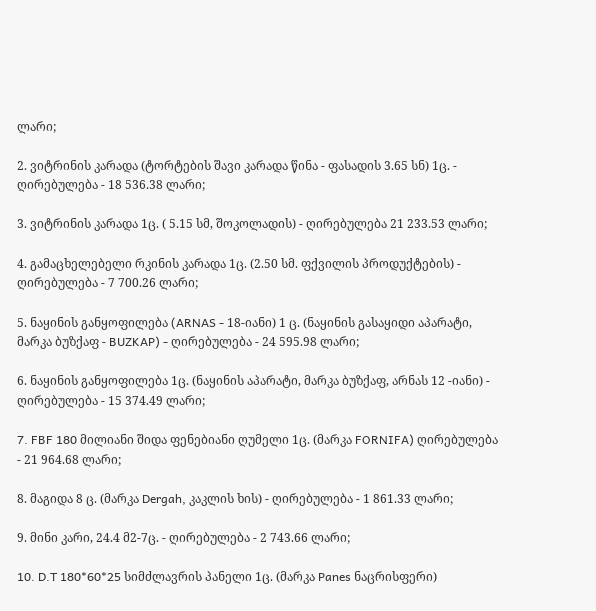ლარი;

2. ვიტრინის კარადა (ტორტების შავი კარადა წინა - ფასადის 3.65 სნ) 1ც. - ღირებულება - 18 536.38 ლარი;

3. ვიტრინის კარადა 1ც. ( 5.15 სმ, შოკოლადის) - ღირებულება 21 233.53 ლარი;

4. გამაცხელებელი რკინის კარადა 1ც. (2.50 სმ. ფქვილის პროდუქტების) - ღირებულება - 7 700.26 ლარი;

5. ნაყინის განყოფილება (ARNAS - 18-იანი) 1 ც. (ნაყინის გასაყიდი აპარატი, მარკა ბუზქაფ - BUZKAP) - ღირებულება - 24 595.98 ლარი;

6. ნაყინის განყოფილება 1ც. (ნაყინის აპარატი, მარკა ბუზქაფ, არნას 12 -იანი) - ღირებულება - 15 374.49 ლარი;

7. FBF 180 მილიანი შიდა ფენებიანი ღუმელი 1ც. (მარკა FORNIFA) ღირებულება - 21 964.68 ლარი;

8. მაგიდა 8 ც. (მარკა Dergah, კაკლის ხის) - ღირებულება - 1 861.33 ლარი;

9. მინი კარი, 24.4 მ2-7ც. - ღირებულება - 2 743.66 ლარი;

10. D.T 180*60*25 სიმძლავრის პანელი 1ც. (მარკა Panes ნაცრისფერი)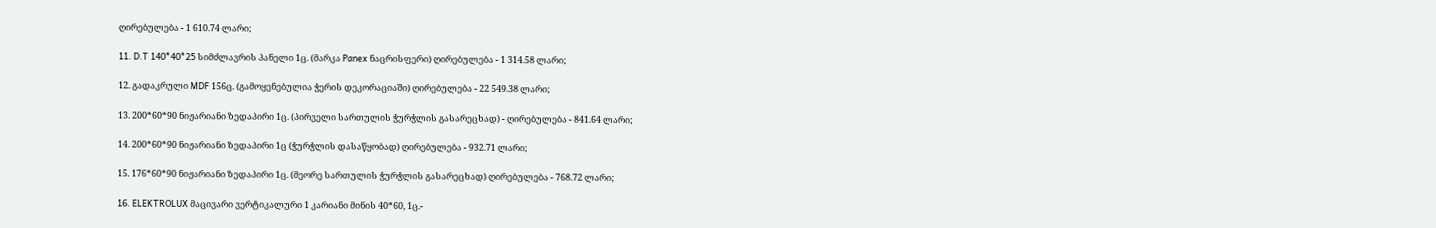ღირებულება - 1 610.74 ლარი;

11. D.T 140*40*25 სიმძლავრის პანელი 1ც. (მარკა Panex ნაცრისფერი) ღირებულება - 1 314.58 ლარი;

12. გადაკრული MDF 156ც. (გამოყენებულია ჭერის დეკორაციაში) ღირებულება - 22 549.38 ლარი;

13. 200*60*90 ნიჟარიანი ზედაპირი 1ც. (პირველი სართულის ჭურჭლის გასარეცხად) - ღირებულება - 841.64 ლარი;

14. 200*60*90 ნიჟარიანი ზედაპირი 1ც (ჭურჭლის დასაწყობად) ღირებულება - 932.71 ლარი;

15. 176*60*90 ნიჟარიანი ზედაპირი 1ც. (მეორე სართულის ჭურჭლის გასარეცხად) ღირებულება - 768.72 ლარი;

16. ELEKTROLUX მაცივარი ვერტიკალური 1 კარიანი მინის 40*60, 1ც.-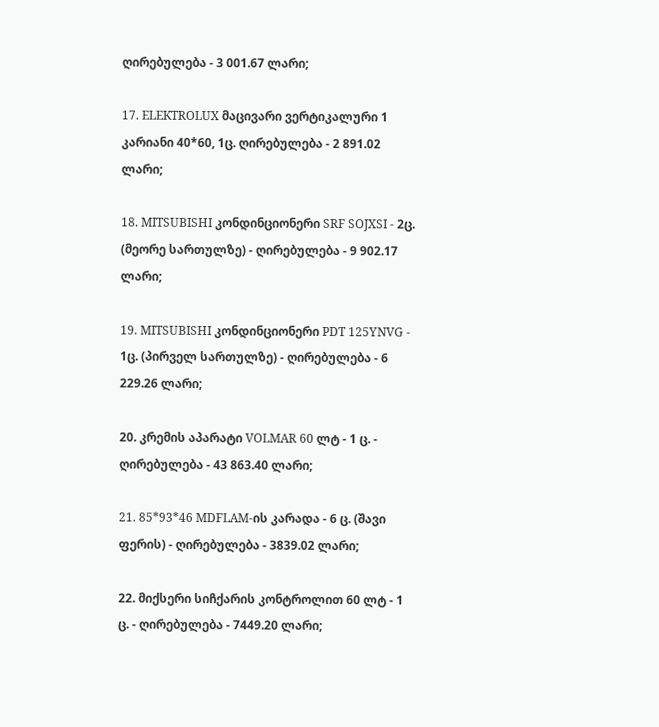ღირებულება - 3 001.67 ლარი;

17. ELEKTROLUX მაცივარი ვერტიკალური 1 კარიანი 40*60, 1ც. ღირებულება - 2 891.02 ლარი;

18. MITSUBISHI კონდინციონერი SRF SOJXSI - 2ც. (მეორე სართულზე) - ღირებულება - 9 902.17 ლარი;

19. MITSUBISHI კონდინციონერი PDT 125YNVG - 1ც. (პირველ სართულზე) - ღირებულება - 6 229.26 ლარი;

20. კრემის აპარატი VOLMAR 60 ლტ - 1 ც. - ღირებულება - 43 863.40 ლარი;

21. 85*93*46 MDFLAM-ის კარადა - 6 ც. (შავი ფერის) - ღირებულება - 3839.02 ლარი;

22. მიქსერი სიჩქარის კონტროლით 60 ლტ - 1 ც. - ღირებულება - 7449.20 ლარი;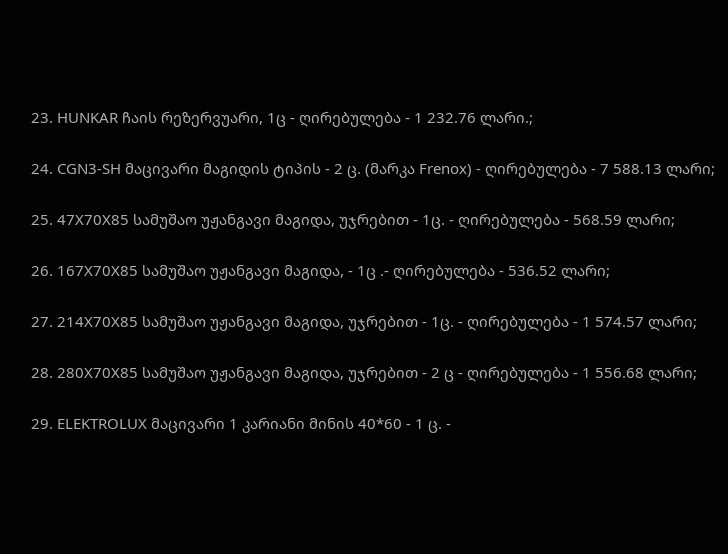23. HUNKAR ჩაის რეზერვუარი, 1ც - ღირებულება - 1 232.76 ლარი.;

24. CGN3-SH მაცივარი მაგიდის ტიპის - 2 ც. (მარკა Frenox) - ღირებულება - 7 588.13 ლარი;

25. 47X70X85 სამუშაო უჟანგავი მაგიდა, უჯრებით - 1ც. - ღირებულება - 568.59 ლარი;

26. 167X70X85 სამუშაო უჟანგავი მაგიდა, - 1ც .- ღირებულება - 536.52 ლარი;

27. 214X70X85 სამუშაო უჟანგავი მაგიდა, უჯრებით - 1ც. - ღირებულება - 1 574.57 ლარი;

28. 280X70X85 სამუშაო უჟანგავი მაგიდა, უჯრებით - 2 ც - ღირებულება - 1 556.68 ლარი;

29. ELEKTROLUX მაცივარი 1 კარიანი მინის 40*60 - 1 ც. -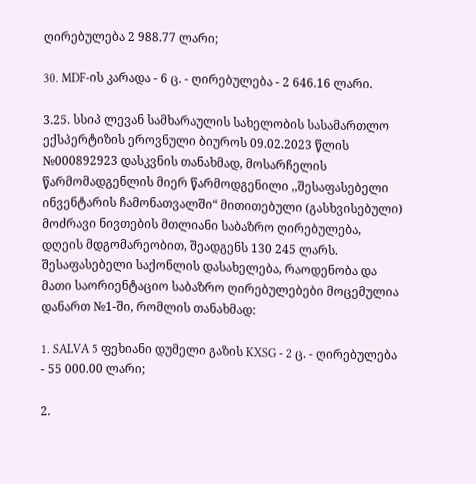ღირებულება 2 988.77 ლარი;

30. MDF-ის კარადა - 6 ც. - ღირებულება - 2 646.16 ლარი.

3.25. სსიპ ლევან სამხარაულის სახელობის სასამართლო ექსპერტიზის ეროვნული ბიუროს 09.02.2023 წლის №000892923 დასკვნის თანახმად, მოსარჩელის წარმომადგენლის მიერ წარმოდგენილი ,,შესაფასებელი ინვენტარის ჩამონათვალში“ მითითებული (გასხვისებული) მოძრავი ნივთების მთლიანი საბაზრო ღირებულება, დღეის მდგომარეობით, შეადგენს 130 245 ლარს. შესაფასებელი საქონლის დასახელება, რაოდენობა და მათი საორიენტაციო საბაზრო ღირებულებები მოცემულია დანართ №1-ში, რომლის თანახმად:

1. SALVA 5 ფეხიანი დუმელი გაზის KXSG - 2 ც. - ღირებულება - 55 000.00 ლარი;

2.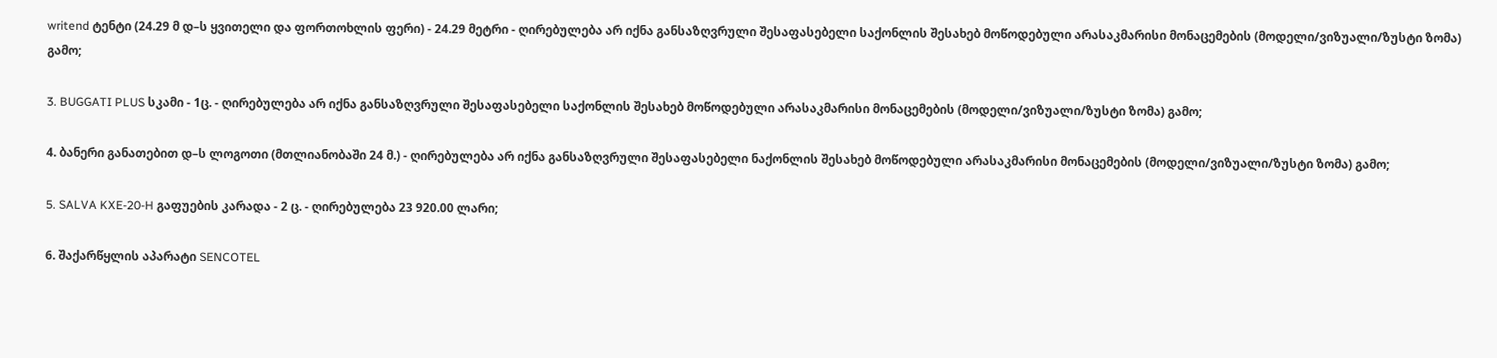writend ტენტი (24.29 მ დ–ს ყვითელი და ფორთოხლის ფერი) - 24.29 მეტრი - ღირებულება არ იქნა განსაზღვრული შესაფასებელი საქონლის შესახებ მოწოდებული არასაკმარისი მონაცემების (მოდელი/ვიზუალი/ზუსტი ზომა) გამო;

3. BUGGATI PLUS სკამი - 1ც. - ღირებულება არ იქნა განსაზღვრული შესაფასებელი საქონლის შესახებ მოწოდებული არასაკმარისი მონაცემების (მოდელი/ვიზუალი/ზუსტი ზომა) გამო;

4. ბანერი განათებით დ–ს ლოგოთი (მთლიანობაში 24 მ.) - ღირებულება არ იქნა განსაზღვრული შესაფასებელი ნაქონლის შესახებ მოწოდებული არასაკმარისი მონაცემების (მოდელი/ვიზუალი/ზუსტი ზომა) გამო;

5. SALVA KXE-20-H გაფუების კარადა - 2 ც. - ღირებულება 23 920.00 ლარი;

6. შაქარწყლის აპარატი SENCOTEL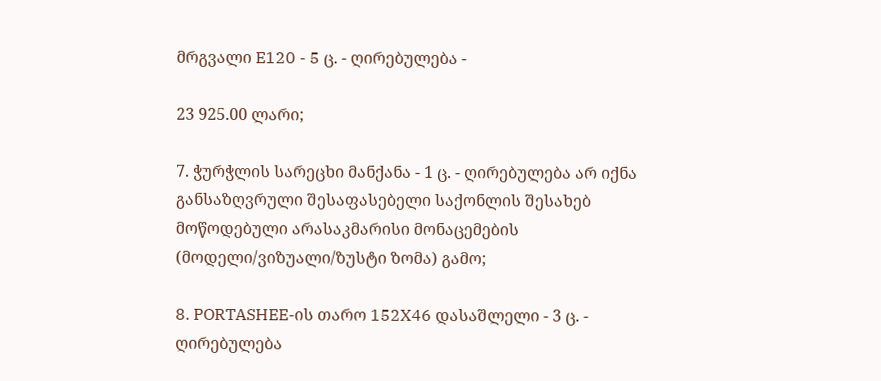მრგვალი E120 - 5 ც. - ღირებულება -

23 925.00 ლარი;

7. ჭურჭლის სარეცხი მანქანა - 1 ც. - ღირებულება არ იქნა განსაზღვრული შესაფასებელი საქონლის შესახებ მოწოდებული არასაკმარისი მონაცემების (მოდელი/ვიზუალი/ზუსტი ზომა) გამო;

8. PORTASHEE-ის თარო 152X46 დასაშლელი - 3 ც. - ღირებულება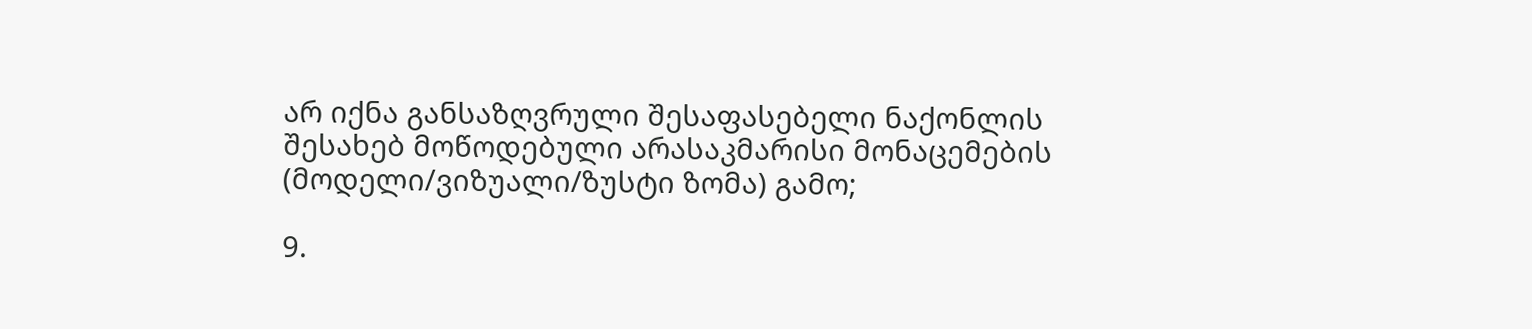არ იქნა განსაზღვრული შესაფასებელი ნაქონლის შესახებ მოწოდებული არასაკმარისი მონაცემების (მოდელი/ვიზუალი/ზუსტი ზომა) გამო;

9.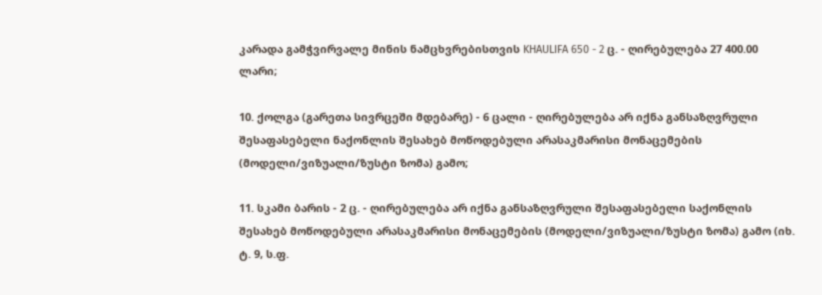კარადა გამჭვირვალე მინის ნამცხვრებისთვის KHAULIFA 650 - 2 ც. - ღირებულება 27 400.00 ლარი;

10. ქოლგა (გარეთა სივრცეში მდებარე) - 6 ცალი - ღირებულება არ იქნა განსაზღვრული შესაფასებელი ნაქონლის შესახებ მოწოდებული არასაკმარისი მონაცემების (მოდელი/ვიზუალი/ზუსტი ზომა) გამო;

11. სკამი ბარის - 2 ც. - ღირებულება არ იქნა განსაზღვრული შესაფასებელი საქონლის შესახებ მოწოდებული არასაკმარისი მონაცემების (მოდელი/ვიზუალი/ზუსტი ზომა) გამო (იხ. ტ. 9, ს.ფ.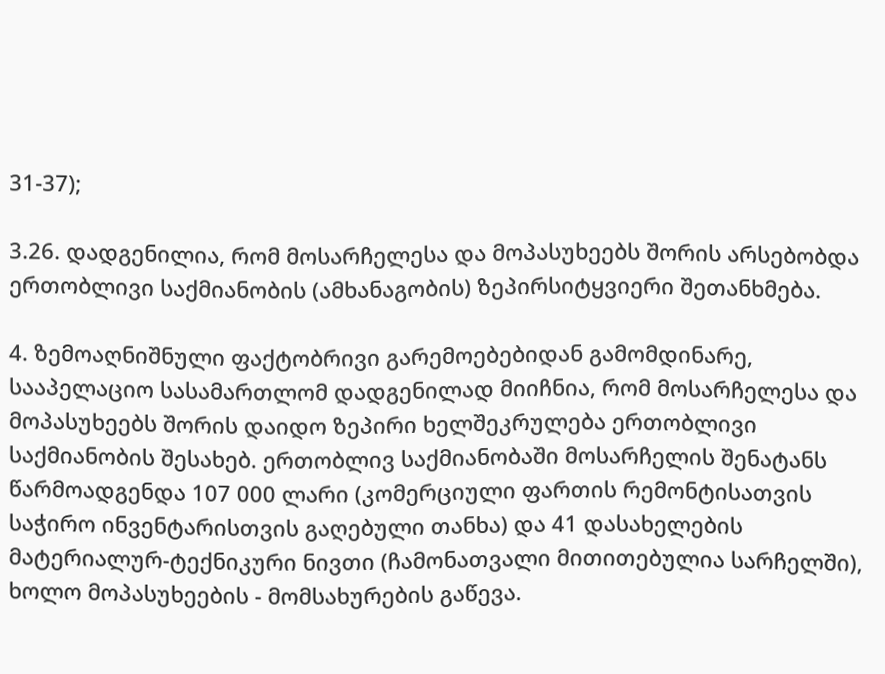31-37);

3.26. დადგენილია, რომ მოსარჩელესა და მოპასუხეებს შორის არსებობდა ერთობლივი საქმიანობის (ამხანაგობის) ზეპირსიტყვიერი შეთანხმება.

4. ზემოაღნიშნული ფაქტობრივი გარემოებებიდან გამომდინარე, სააპელაციო სასამართლომ დადგენილად მიიჩნია, რომ მოსარჩელესა და მოპასუხეებს შორის დაიდო ზეპირი ხელშეკრულება ერთობლივი საქმიანობის შესახებ. ერთობლივ საქმიანობაში მოსარჩელის შენატანს წარმოადგენდა 107 000 ლარი (კომერციული ფართის რემონტისათვის საჭირო ინვენტარისთვის გაღებული თანხა) და 41 დასახელების მატერიალურ-ტექნიკური ნივთი (ჩამონათვალი მითითებულია სარჩელში), ხოლო მოპასუხეების - მომსახურების გაწევა.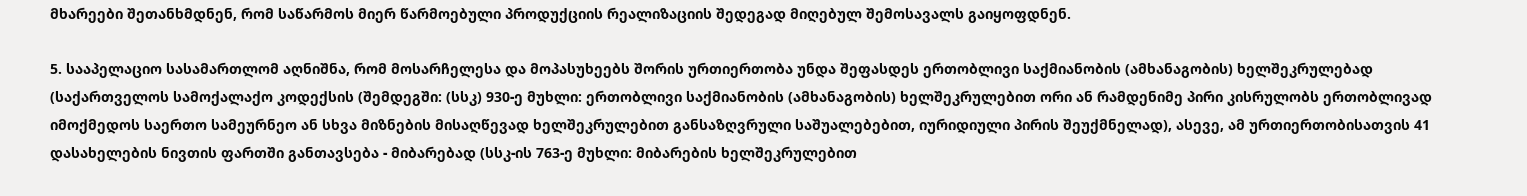მხარეები შეთანხმდნენ, რომ საწარმოს მიერ წარმოებული პროდუქციის რეალიზაციის შედეგად მიღებულ შემოსავალს გაიყოფდნენ.

5. სააპელაციო სასამართლომ აღნიშნა, რომ მოსარჩელესა და მოპასუხეებს შორის ურთიერთობა უნდა შეფასდეს ერთობლივი საქმიანობის (ამხანაგობის) ხელშეკრულებად (საქართველოს სამოქალაქო კოდექსის (შემდეგში: (სსკ) 930-ე მუხლი: ერთობლივი საქმიანობის (ამხანაგობის) ხელშეკრულებით ორი ან რამდენიმე პირი კისრულობს ერთობლივად იმოქმედოს საერთო სამეურნეო ან სხვა მიზნების მისაღწევად ხელშეკრულებით განსაზღვრული საშუალებებით, იურიდიული პირის შეუქმნელად), ასევე, ამ ურთიერთობისათვის 41 დასახელების ნივთის ფართში განთავსება - მიბარებად (სსკ-ის 763-ე მუხლი: მიბარების ხელშეკრულებით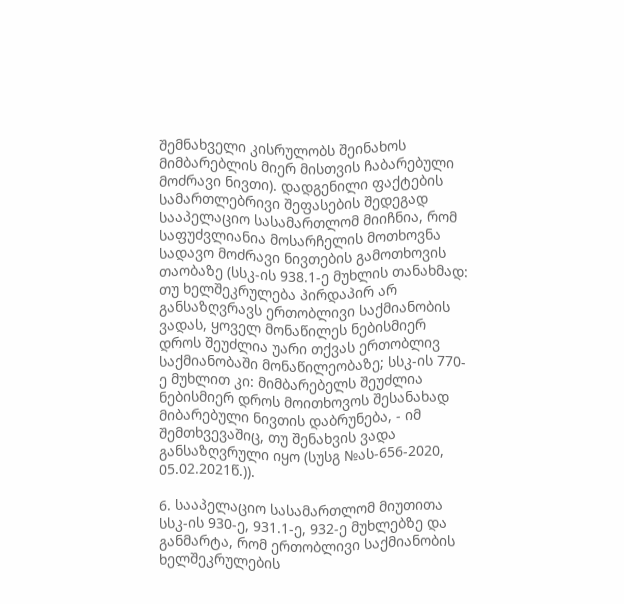შემნახველი კისრულობს შეინახოს მიმბარებლის მიერ მისთვის ჩაბარებული მოძრავი ნივთი). დადგენილი ფაქტების სამართლებრივი შეფასების შედეგად სააპელაციო სასამართლომ მიიჩნია, რომ საფუძვლიანია მოსარჩელის მოთხოვნა სადავო მოძრავი ნივთების გამოთხოვის თაობაზე (სსკ-ის 938.1-ე მუხლის თანახმად: თუ ხელშეკრულება პირდაპირ არ განსაზღვრავს ერთობლივი საქმიანობის ვადას, ყოველ მონაწილეს ნებისმიერ დროს შეუძლია უარი თქვას ერთობლივ საქმიანობაში მონაწილეობაზე; სსკ-ის 770-ე მუხლით კი: მიმბარებელს შეუძლია ნებისმიერ დროს მოითხოვოს შესანახად მიბარებული ნივთის დაბრუნება, - იმ შემთხვევაშიც, თუ შენახვის ვადა განსაზღვრული იყო (სუსგ №ას-656-2020, 05.02.2021წ.)).

6. სააპელაციო სასამართლომ მიუთითა სსკ-ის 930-ე, 931.1-ე, 932-ე მუხლებზე და განმარტა, რომ ერთობლივი საქმიანობის ხელშეკრულების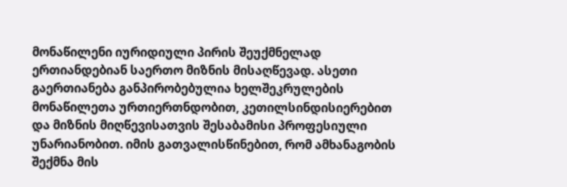მონაწილენი იურიდიული პირის შეუქმნელად ერთიანდებიან საერთო მიზნის მისაღწევად. ასეთი გაერთიანება განპირობებულია ხელშეკრულების მონაწილეთა ურთიერთნდობით, კეთილსინდისიერებით და მიზნის მიღწევისათვის შესაბამისი პროფესიული უნარიანობით. იმის გათვალისწინებით, რომ ამხანაგობის შექმნა მის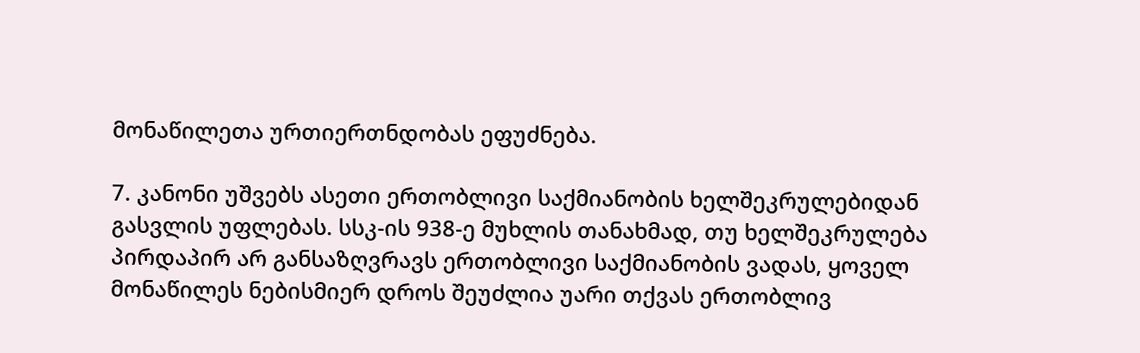მონაწილეთა ურთიერთნდობას ეფუძნება.

7. კანონი უშვებს ასეთი ერთობლივი საქმიანობის ხელშეკრულებიდან გასვლის უფლებას. სსკ-ის 938-ე მუხლის თანახმად, თუ ხელშეკრულება პირდაპირ არ განსაზღვრავს ერთობლივი საქმიანობის ვადას, ყოველ მონაწილეს ნებისმიერ დროს შეუძლია უარი თქვას ერთობლივ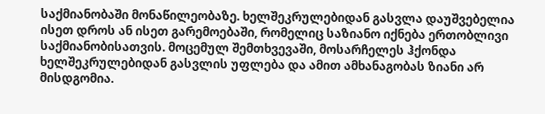საქმიანობაში მონაწილეობაზე. ხელშეკრულებიდან გასვლა დაუშვებელია ისეთ დროს ან ისეთ გარემოებაში, რომელიც საზიანო იქნება ერთობლივი საქმიანობისათვის. მოცემულ შემთხვევაში, მოსარჩელეს ჰქონდა ხელშეკრულებიდან გასვლის უფლება და ამით ამხანაგობას ზიანი არ მისდგომია.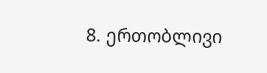8. ერთობლივი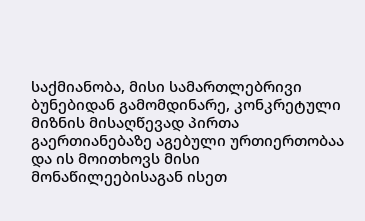საქმიანობა, მისი სამართლებრივი ბუნებიდან გამომდინარე, კონკრეტული მიზნის მისაღწევად პირთა გაერთიანებაზე აგებული ურთიერთობაა და ის მოითხოვს მისი მონაწილეებისაგან ისეთ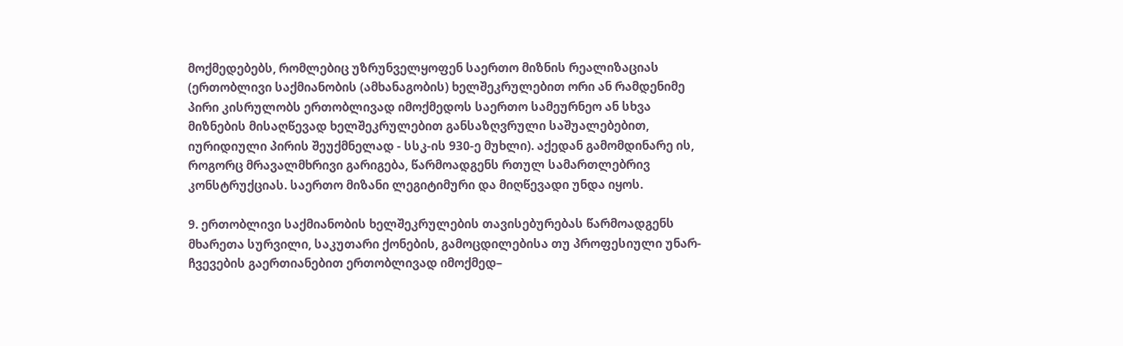მოქმედებებს, რომლებიც უზრუნველყოფენ საერთო მიზნის რეალიზაციას (ერთობლივი საქმიანობის (ამხანაგობის) ხელშეკრულებით ორი ან რამდენიმე პირი კისრულობს ერთობლივად იმოქმედოს საერთო სამეურნეო ან სხვა მიზნების მისაღწევად ხელშეკრულებით განსაზღვრული საშუალებებით, იურიდიული პირის შეუქმნელად - სსკ-ის 930-ე მუხლი). აქედან გამომდინარე ის, როგორც მრავალმხრივი გარიგება, წარმოადგენს რთულ სამართლებრივ კონსტრუქციას. საერთო მიზანი ლეგიტიმური და მიღწევადი უნდა იყოს.

9. ერთობლივი საქმიანობის ხელშეკრულების თავისებურებას წარმოადგენს მხარეთა სურვილი, საკუთარი ქონების, გამოცდილებისა თუ პროფესიული უნარ- ჩვევების გაერთიანებით ერთობლივად იმოქმედ–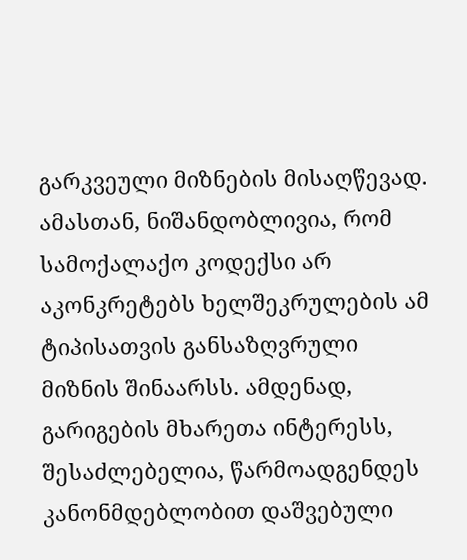გარკვეული მიზნების მისაღწევად. ამასთან, ნიშანდობლივია, რომ სამოქალაქო კოდექსი არ აკონკრეტებს ხელშეკრულების ამ ტიპისათვის განსაზღვრული მიზნის შინაარსს. ამდენად, გარიგების მხარეთა ინტერესს, შესაძლებელია, წარმოადგენდეს კანონმდებლობით დაშვებული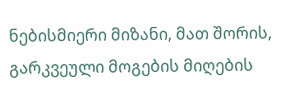ნებისმიერი მიზანი, მათ შორის, გარკვეული მოგების მიღების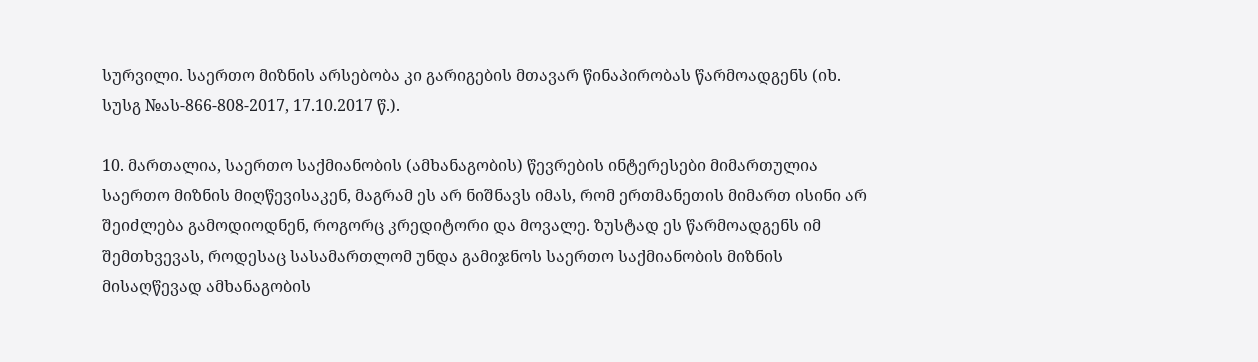სურვილი. საერთო მიზნის არსებობა კი გარიგების მთავარ წინაპირობას წარმოადგენს (იხ. სუსგ №ას-866-808-2017, 17.10.2017 წ.).

10. მართალია, საერთო საქმიანობის (ამხანაგობის) წევრების ინტერესები მიმართულია საერთო მიზნის მიღწევისაკენ, მაგრამ ეს არ ნიშნავს იმას, რომ ერთმანეთის მიმართ ისინი არ შეიძლება გამოდიოდნენ, როგორც კრედიტორი და მოვალე. ზუსტად ეს წარმოადგენს იმ შემთხვევას, როდესაც სასამართლომ უნდა გამიჯნოს საერთო საქმიანობის მიზნის მისაღწევად ამხანაგობის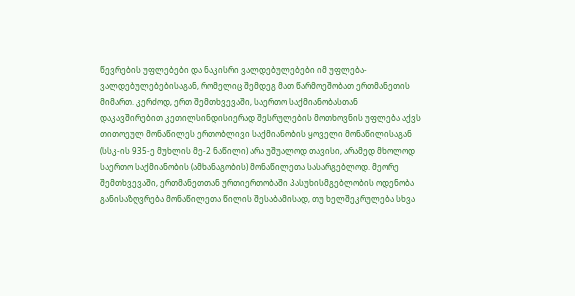წევრების უფლებები და ნაკისრი ვალდებულებები იმ უფლება-ვალდებულებებისაგან, რომელიც შემდეგ მათ წარმოეშობათ ერთმანეთის მიმართ. კერძოდ, ერთ შემთხვევაში, საერთო საქმიანობასთან დაკავშირებით კეთილსინდისიერად შესრულების მოთხოვნის უფლება აქვს თითოეულ მონაწილეს ერთობლივი საქმიანობის ყოველი მონაწილისაგან (სსკ-ის 935-ე მუხლის მე-2 ნაწილი) არა უშუალოდ თავისი, არამედ მხოლოდ საერთო საქმიანობის (ამხანაგობის) მონაწილეთა სასარგებლოდ. მეორე შემთხვევაში, ერთმანეთთან ურთიერთობაში პასუხისმგებლობის ოდენობა განისაზღვრება მონაწილეთა წილის შესაბამისად, თუ ხელშეკრულება სხვა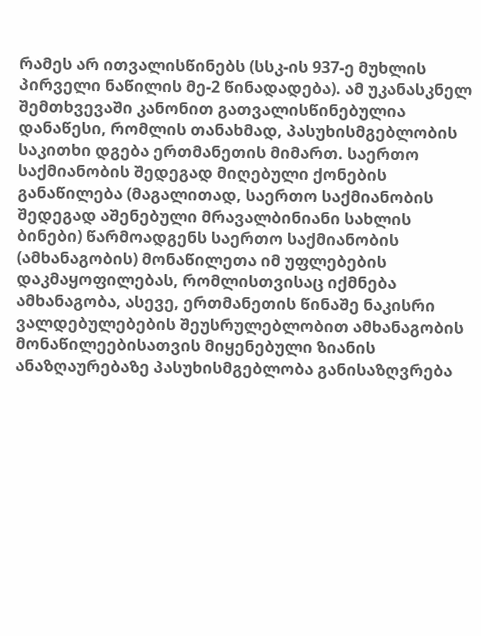რამეს არ ითვალისწინებს (სსკ-ის 937-ე მუხლის პირველი ნაწილის მე-2 წინადადება). ამ უკანასკნელ შემთხვევაში კანონით გათვალისწინებულია დანაწესი, რომლის თანახმად, პასუხისმგებლობის საკითხი დგება ერთმანეთის მიმართ. საერთო საქმიანობის შედეგად მიღებული ქონების განაწილება (მაგალითად, საერთო საქმიანობის შედეგად აშენებული მრავალბინიანი სახლის ბინები) წარმოადგენს საერთო საქმიანობის (ამხანაგობის) მონაწილეთა იმ უფლებების დაკმაყოფილებას, რომლისთვისაც იქმნება ამხანაგობა, ასევე, ერთმანეთის წინაშე ნაკისრი ვალდებულებების შეუსრულებლობით ამხანაგობის მონაწილეებისათვის მიყენებული ზიანის ანაზღაურებაზე პასუხისმგებლობა განისაზღვრება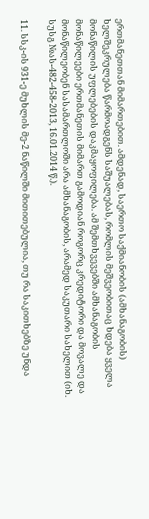ერთმანეთთან მიმართებით. ამდენად, საერთო საქმიანობის (ამხანაგობის) ხელშეკრულება წარმოადგენს საშუალებას, რომლის მეშვეობითაც ხდება ყველა მონაწილის უფლებების დაკმაყოფილება. ამ შემთხვევებში ამხანაგობის მონაწილეები ერთმანეთის მიმართ გამოდიან როგორც კრედიტორი და მოვალე და მონაწილეობენ სასამართლოში არა ამხანაგობის, არამედ საკუთარი სახელით (იხ. სუსგ №ას-482-458-2013, 16.01.2014 წ.).

11. სსკ-ის 931-ე მუხლის მე-2 ნაწილში მითითებულია, თუ რა საკითხებზე უნდა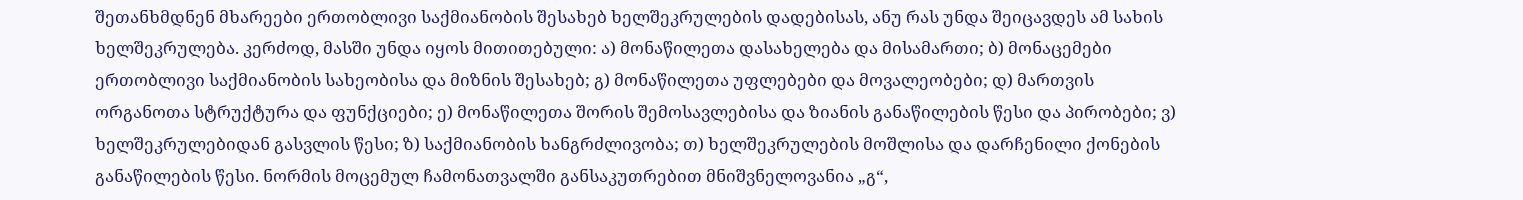შეთანხმდნენ მხარეები ერთობლივი საქმიანობის შესახებ ხელშეკრულების დადებისას, ანუ რას უნდა შეიცავდეს ამ სახის ხელშეკრულება. კერძოდ, მასში უნდა იყოს მითითებული: ა) მონაწილეთა დასახელება და მისამართი; ბ) მონაცემები ერთობლივი საქმიანობის სახეობისა და მიზნის შესახებ; გ) მონაწილეთა უფლებები და მოვალეობები; დ) მართვის ორგანოთა სტრუქტურა და ფუნქციები; ე) მონაწილეთა შორის შემოსავლებისა და ზიანის განაწილების წესი და პირობები; ვ) ხელშეკრულებიდან გასვლის წესი; ზ) საქმიანობის ხანგრძლივობა; თ) ხელშეკრულების მოშლისა და დარჩენილი ქონების განაწილების წესი. ნორმის მოცემულ ჩამონათვალში განსაკუთრებით მნიშვნელოვანია „გ“,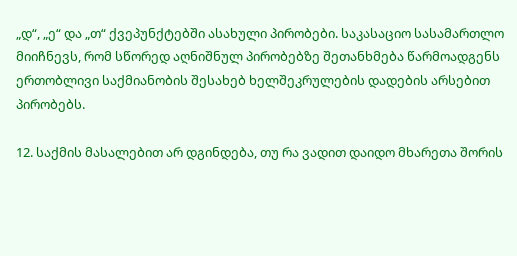„დ“, „ე“ და „თ“ ქვეპუნქტებში ასახული პირობები. საკასაციო სასამართლო მიიჩნევს, რომ სწორედ აღნიშნულ პირობებზე შეთანხმება წარმოადგენს ერთობლივი საქმიანობის შესახებ ხელშეკრულების დადების არსებით პირობებს.

12. საქმის მასალებით არ დგინდება, თუ რა ვადით დაიდო მხარეთა შორის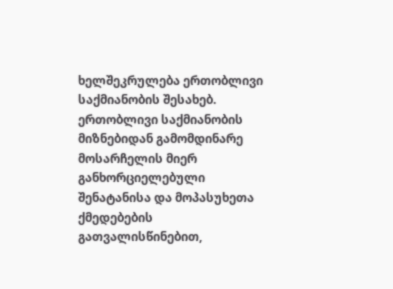ხელშეკრულება ერთობლივი საქმიანობის შესახებ. ერთობლივი საქმიანობის მიზნებიდან გამომდინარე მოსარჩელის მიერ განხორციელებული შენატანისა და მოპასუხეთა ქმედებების გათვალისწინებით,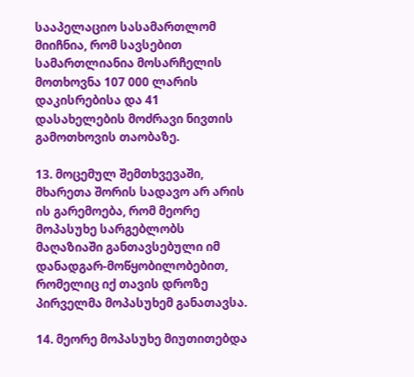სააპელაციო სასამართლომ მიიჩნია, რომ სავსებით სამართლიანია მოსარჩელის მოთხოვნა 107 000 ლარის დაკისრებისა და 41 დასახელების მოძრავი ნივთის გამოთხოვის თაობაზე.

13. მოცემულ შემთხვევაში, მხარეთა შორის სადავო არ არის ის გარემოება, რომ მეორე მოპასუხე სარგებლობს მაღაზიაში განთავსებული იმ დანადგარ-მოწყობილობებით, რომელიც იქ თავის დროზე პირველმა მოპასუხემ განათავსა.

14. მეორე მოპასუხე მიუთითებდა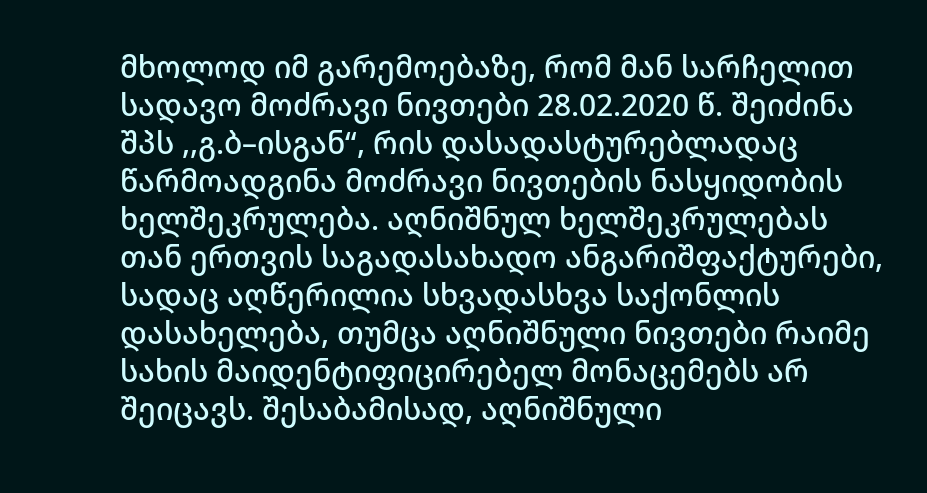მხოლოდ იმ გარემოებაზე, რომ მან სარჩელით სადავო მოძრავი ნივთები 28.02.2020 წ. შეიძინა შპს ,,გ.ბ–ისგან“, რის დასადასტურებლადაც წარმოადგინა მოძრავი ნივთების ნასყიდობის ხელშეკრულება. აღნიშნულ ხელშეკრულებას თან ერთვის საგადასახადო ანგარიშფაქტურები, სადაც აღწერილია სხვადასხვა საქონლის დასახელება, თუმცა აღნიშნული ნივთები რაიმე სახის მაიდენტიფიცირებელ მონაცემებს არ შეიცავს. შესაბამისად, აღნიშნული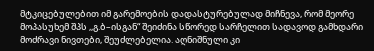მტკიცებულებით იმ გარემოების დადასტურებულად მიჩნევა, რომ მეორე მოპასუხემ შპს ,,გ.ბ–ისგან“ შეიძინა სწორედ სარჩელით სადავოდ გამხდარი მოძრავი ნივთები, შეუძლებელია. აღნიშნული კი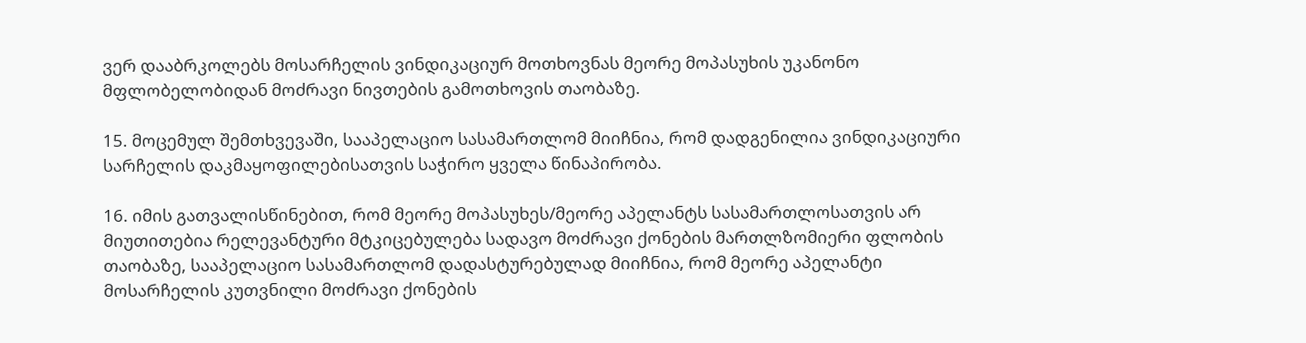ვერ დააბრკოლებს მოსარჩელის ვინდიკაციურ მოთხოვნას მეორე მოპასუხის უკანონო მფლობელობიდან მოძრავი ნივთების გამოთხოვის თაობაზე.

15. მოცემულ შემთხვევაში, სააპელაციო სასამართლომ მიიჩნია, რომ დადგენილია ვინდიკაციური სარჩელის დაკმაყოფილებისათვის საჭირო ყველა წინაპირობა.

16. იმის გათვალისწინებით, რომ მეორე მოპასუხეს/მეორე აპელანტს სასამართლოსათვის არ მიუთითებია რელევანტური მტკიცებულება სადავო მოძრავი ქონების მართლზომიერი ფლობის თაობაზე, სააპელაციო სასამართლომ დადასტურებულად მიიჩნია, რომ მეორე აპელანტი მოსარჩელის კუთვნილი მოძრავი ქონების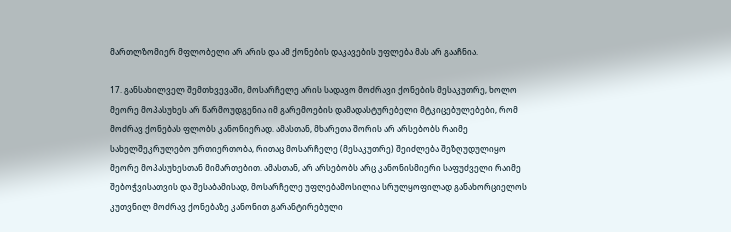მართლზომიერ მფლობელი არ არის და ამ ქონების დაკავების უფლება მას არ გააჩნია.

17. განსახილველ შემთხვევაში, მოსარჩელე არის სადავო მოძრავი ქონების მესაკუთრე, ხოლო მეორე მოპასუხეს არ წარმოუდგენია იმ გარემოების დამადასტურებელი მტკიცებულებები, რომ მოძრავ ქონებას ფლობს კანონიერად. ამასთან, მხარეთა შორის არ არსებობს რაიმე სახელშეკრულებო ურთიერთობა, რითაც მოსარჩელე (მესაკუთრე) შეიძლება შეზღუდულიყო მეორე მოპასუხესთან მიმართებით. ამასთან, არ არსებობს არც კანონისმიერი საფუძველი რაიმე შებოჭვისათვის და შესაბამისად, მოსარჩელე უფლებამოსილია სრულყოფილად განახორციელოს კუთვნილ მოძრავ ქონებაზე კანონით გარანტირებული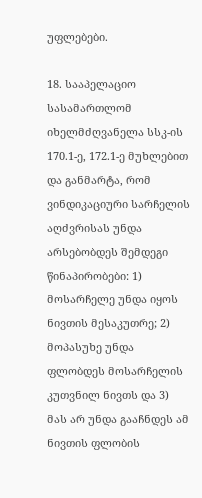უფლებები.

18. სააპელაციო სასამართლომ იხელმძღვანელა სსკ-ის 170.1-ე, 172.1-ე მუხლებით და განმარტა, რომ ვინდიკაციური სარჩელის აღძვრისას უნდა არსებობდეს შემდეგი წინაპირობები: 1) მოსარჩელე უნდა იყოს ნივთის მესაკუთრე; 2) მოპასუხე უნდა ფლობდეს მოსარჩელის კუთვნილ ნივთს და 3) მას არ უნდა გააჩნდეს ამ ნივთის ფლობის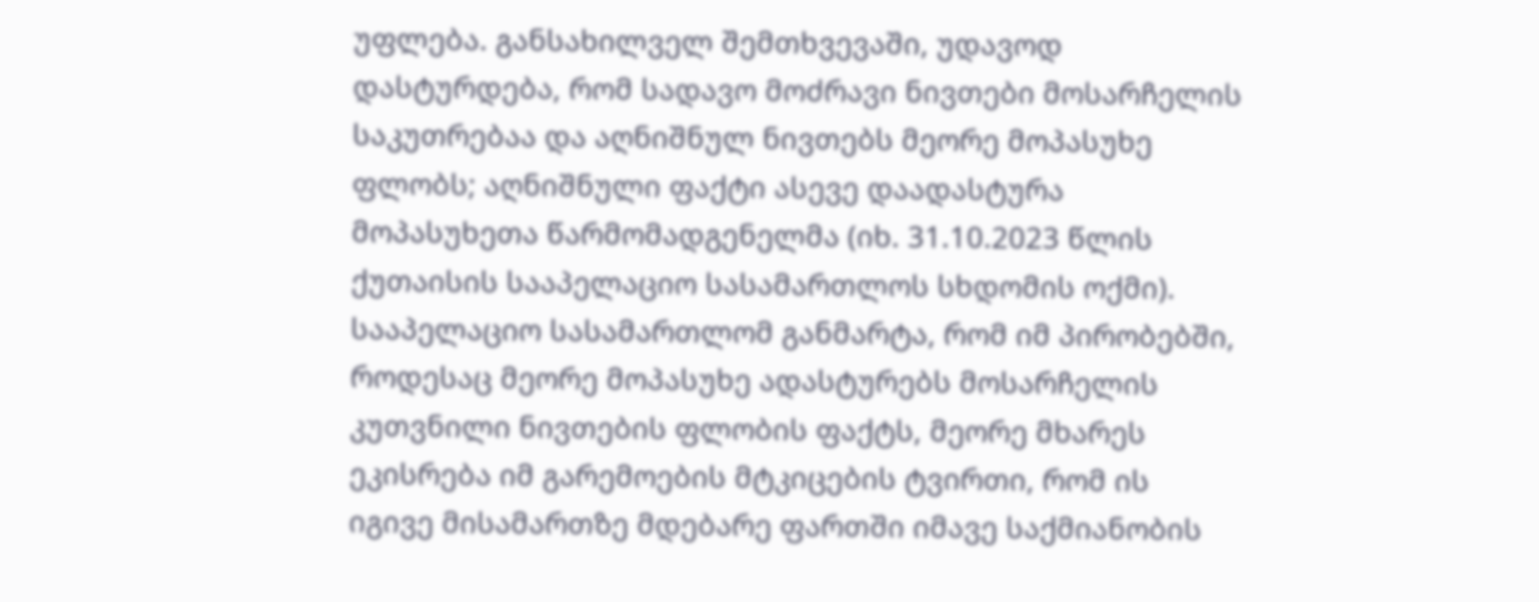უფლება. განსახილველ შემთხვევაში, უდავოდ დასტურდება, რომ სადავო მოძრავი ნივთები მოსარჩელის საკუთრებაა და აღნიშნულ ნივთებს მეორე მოპასუხე ფლობს; აღნიშნული ფაქტი ასევე დაადასტურა მოპასუხეთა წარმომადგენელმა (იხ. 31.10.2023 წლის ქუთაისის სააპელაციო სასამართლოს სხდომის ოქმი). სააპელაციო სასამართლომ განმარტა, რომ იმ პირობებში, როდესაც მეორე მოპასუხე ადასტურებს მოსარჩელის კუთვნილი ნივთების ფლობის ფაქტს, მეორე მხარეს ეკისრება იმ გარემოების მტკიცების ტვირთი, რომ ის იგივე მისამართზე მდებარე ფართში იმავე საქმიანობის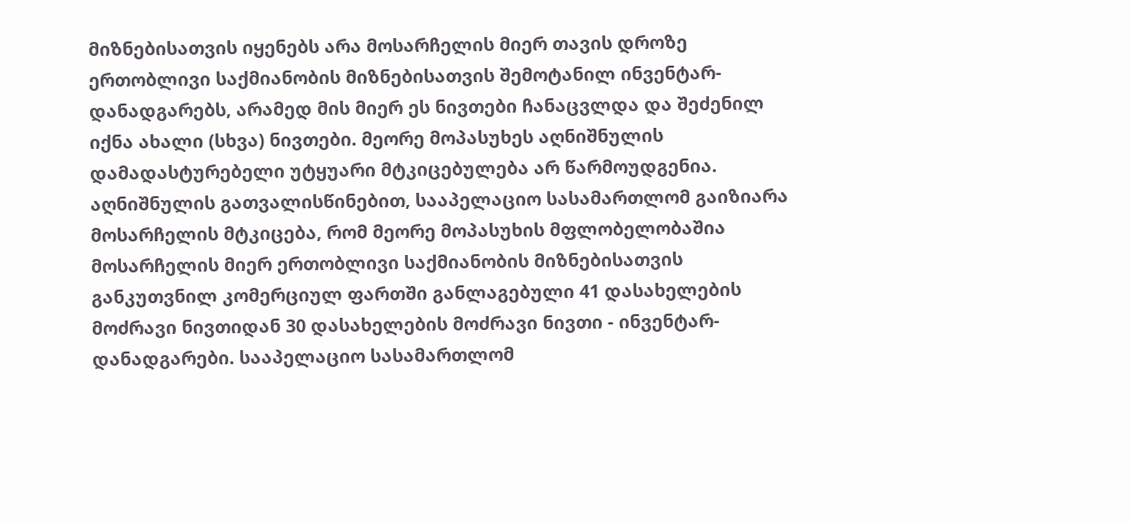მიზნებისათვის იყენებს არა მოსარჩელის მიერ თავის დროზე ერთობლივი საქმიანობის მიზნებისათვის შემოტანილ ინვენტარ-დანადგარებს, არამედ მის მიერ ეს ნივთები ჩანაცვლდა და შეძენილ იქნა ახალი (სხვა) ნივთები. მეორე მოპასუხეს აღნიშნულის დამადასტურებელი უტყუარი მტკიცებულება არ წარმოუდგენია. აღნიშნულის გათვალისწინებით, სააპელაციო სასამართლომ გაიზიარა მოსარჩელის მტკიცება, რომ მეორე მოპასუხის მფლობელობაშია მოსარჩელის მიერ ერთობლივი საქმიანობის მიზნებისათვის განკუთვნილ კომერციულ ფართში განლაგებული 41 დასახელების მოძრავი ნივთიდან 30 დასახელების მოძრავი ნივთი - ინვენტარ-დანადგარები. სააპელაციო სასამართლომ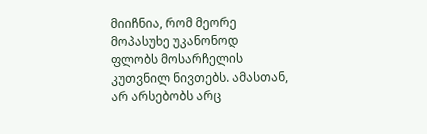მიიჩნია, რომ მეორე მოპასუხე უკანონოდ ფლობს მოსარჩელის კუთვნილ ნივთებს. ამასთან, არ არსებობს არც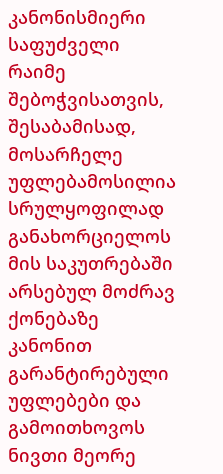კანონისმიერი საფუძველი რაიმე შებოჭვისათვის, შესაბამისად, მოსარჩელე უფლებამოსილია სრულყოფილად განახორციელოს მის საკუთრებაში არსებულ მოძრავ ქონებაზე კანონით გარანტირებული უფლებები და გამოითხოვოს ნივთი მეორე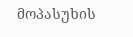მოპასუხის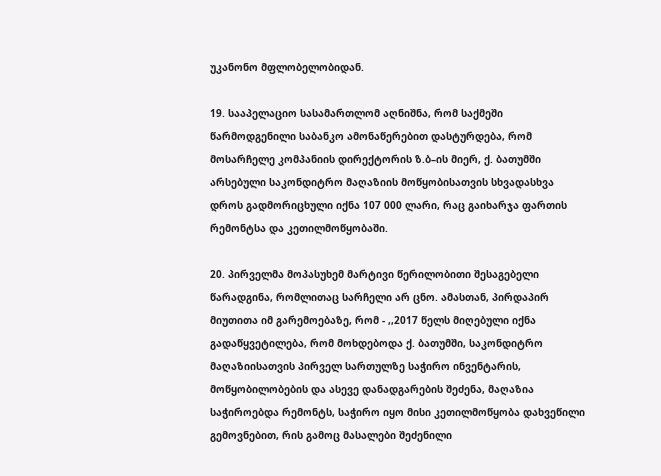უკანონო მფლობელობიდან.

19. სააპელაციო სასამართლომ აღნიშნა, რომ საქმეში წარმოდგენილი საბანკო ამონაწერებით დასტურდება, რომ მოსარჩელე კომპანიის დირექტორის ზ.ბ–ის მიერ, ქ. ბათუმში არსებული საკონდიტრო მაღაზიის მოწყობისათვის სხვადასხვა დროს გადმორიცხული იქნა 107 000 ლარი, რაც გაიხარჯა ფართის რემონტსა და კეთილმოწყობაში.

20. პირველმა მოპასუხემ მარტივი წერილობითი შესაგებელი წარადგინა, რომლითაც სარჩელი არ ცნო. ამასთან, პირდაპირ მიუთითა იმ გარემოებაზე, რომ - ,,2017 წელს მიღებული იქნა გადაწყვეტილება, რომ მოხდებოდა ქ. ბათუმში, საკონდიტრო მაღაზიისათვის პირველ სართულზე საჭირო ინვენტარის, მოწყობილობების და ასევე დანადგარების შეძენა, მაღაზია საჭიროებდა რემონტს, საჭირო იყო მისი კეთილმოწყობა დახვეწილი გემოვნებით, რის გამოც მასალები შეძენილი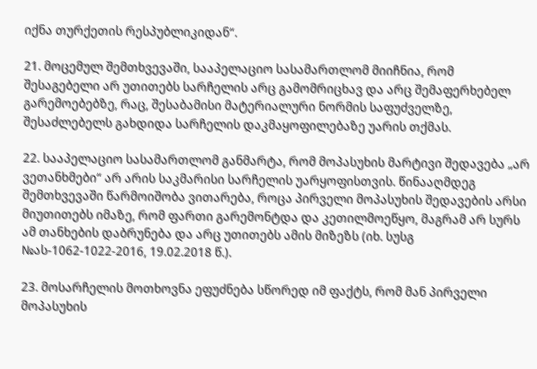იქნა თურქეთის რესპუბლიკიდან“.

21. მოცემულ შემთხვევაში, სააპელაციო სასამართლომ მიიჩნია, რომ შესაგებელი არ უთითებს სარჩელის არც გამომრიცხავ და არც შემაფერხებელ გარემოებებზე, რაც, შესაბამისი მატერიალური ნორმის საფუძველზე, შესაძლებელს გახდიდა სარჩელის დაკმაყოფილებაზე უარის თქმას.

22. სააპელაციო სასამართლომ განმარტა, რომ მოპასუხის მარტივი შედავება „არ ვეთანხმები“ არ არის საკმარისი სარჩელის უარყოფისთვის. წინააღმდეგ შემთხვევაში წარმოიშობა ვითარება, როცა პირველი მოპასუხის შედავების არსი მიუთითებს იმაზე, რომ ფართი გარემონტდა და კეთილმოეწყო, მაგრამ არ სურს ამ თანხების დაბრუნება და არც უთითებს ამის მიზეზს (იხ. სუსგ №ას-1062-1022-2016, 19.02.2018 წ.).

23. მოსარჩელის მოთხოვნა ეფუძნება სწორედ იმ ფაქტს, რომ მან პირველი მოპასუხის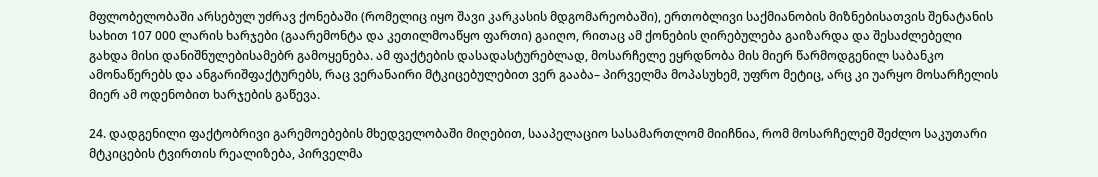მფლობელობაში არსებულ უძრავ ქონებაში (რომელიც იყო შავი კარკასის მდგომარეობაში), ერთობლივი საქმიანობის მიზნებისათვის შენატანის სახით 107 000 ლარის ხარჯები (გაარემონტა და კეთილმოაწყო ფართი) გაიღო, რითაც ამ ქონების ღირებულება გაიზარდა და შესაძლებელი გახდა მისი დანიშნულებისამებრ გამოყენება. ამ ფაქტების დასადასტურებლად, მოსარჩელე ეყრდნობა მის მიერ წარმოდგენილ საბანკო ამონაწერებს და ანგარიშფაქტურებს, რაც ვერანაირი მტკიცებულებით ვერ გააბა– პირველმა მოპასუხემ, უფრო მეტიც, არც კი უარყო მოსარჩელის მიერ ამ ოდენობით ხარჯების გაწევა.

24. დადგენილი ფაქტობრივი გარემოებების მხედველობაში მიღებით, სააპელაციო სასამართლომ მიიჩნია, რომ მოსარჩელემ შეძლო საკუთარი მტკიცების ტვირთის რეალიზება, პირველმა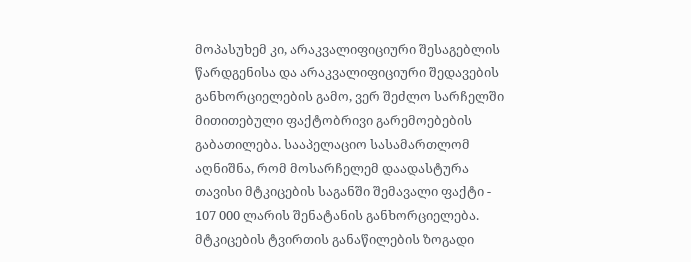მოპასუხემ კი, არაკვალიფიციური შესაგებლის წარდგენისა და არაკვალიფიციური შედავების განხორციელების გამო, ვერ შეძლო სარჩელში მითითებული ფაქტობრივი გარემოებების გაბათილება. სააპელაციო სასამართლომ აღნიშნა, რომ მოსარჩელემ დაადასტურა თავისი მტკიცების საგანში შემავალი ფაქტი - 107 000 ლარის შენატანის განხორციელება. მტკიცების ტვირთის განაწილების ზოგადი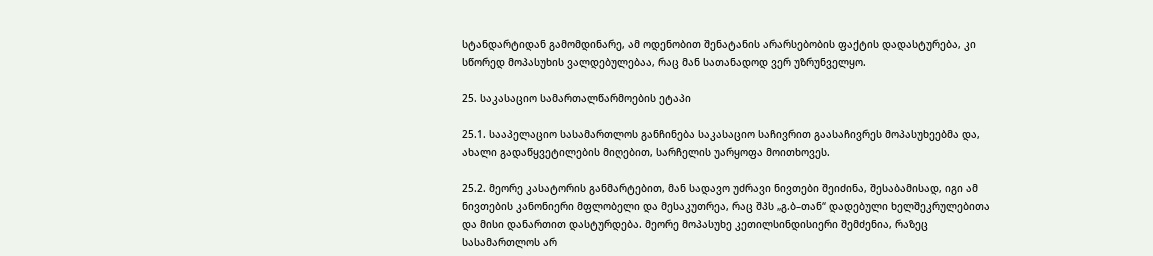სტანდარტიდან გამომდინარე, ამ ოდენობით შენატანის არარსებობის ფაქტის დადასტურება, კი სწორედ მოპასუხის ვალდებულებაა, რაც მან სათანადოდ ვერ უზრუნველყო.

25. საკასაციო სამართალწარმოების ეტაპი

25.1. სააპელაციო სასამართლოს განჩინება საკასაციო საჩივრით გაასაჩივრეს მოპასუხეებმა და, ახალი გადაწყვეტილების მიღებით, სარჩელის უარყოფა მოითხოვეს.

25.2. მეორე კასატორის განმარტებით, მან სადავო უძრავი ნივთები შეიძინა, შესაბამისად, იგი ამ ნივთების კანონიერი მფლობელი და მესაკუთრეა, რაც შპს „გ.ბ–თან“ დადებული ხელშეკრულებითა და მისი დანართით დასტურდება. მეორე მოპასუხე კეთილსინდისიერი შემძენია, რაზეც სასამართლოს არ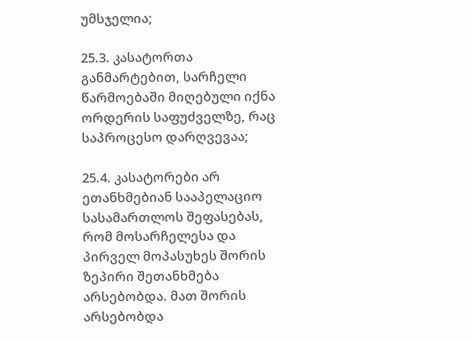უმსჯელია;

25.3. კასატორთა განმარტებით, სარჩელი წარმოებაში მიღებული იქნა ორდერის საფუძველზე, რაც საპროცესო დარღვევაა;

25.4. კასატორები არ ეთანხმებიან სააპელაციო სასამართლოს შეფასებას, რომ მოსარჩელესა და პირველ მოპასუხეს შორის ზეპირი შეთანხმება არსებობდა. მათ შორის არსებობდა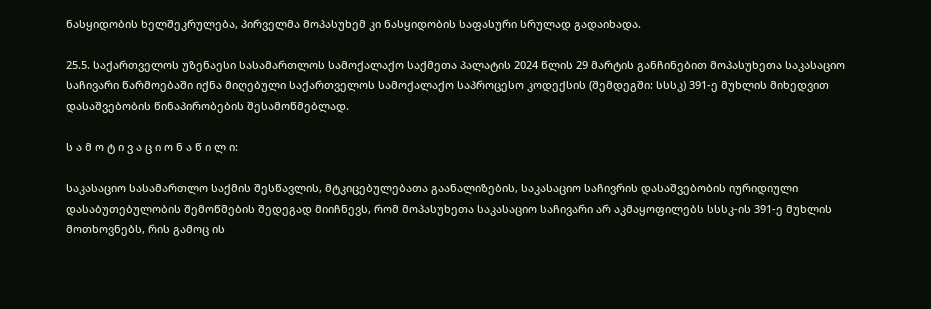ნასყიდობის ხელშეკრულება, პირველმა მოპასუხემ კი ნასყიდობის საფასური სრულად გადაიხადა.

25.5. საქართველოს უზენაესი სასამართლოს სამოქალაქო საქმეთა პალატის 2024 წლის 29 მარტის განჩინებით მოპასუხეთა საკასაციო საჩივარი წარმოებაში იქნა მიღებული საქართველოს სამოქალაქო საპროცესო კოდექსის (შემდეგში: სსსკ) 391-ე მუხლის მიხედვით დასაშვებობის წინაპირობების შესამოწმებლად.

ს ა მ ო ტ ი ვ ა ც ი ო ნ ა წ ი ლ ი:

საკასაციო სასამართლო საქმის შესწავლის, მტკიცებულებათა გაანალიზების, საკასაციო საჩივრის დასაშვებობის იურიდიული დასაბუთებულობის შემოწმების შედეგად მიიჩნევს, რომ მოპასუხეთა საკასაციო საჩივარი არ აკმაყოფილებს სსსკ-ის 391-ე მუხლის მოთხოვნებს, რის გამოც ის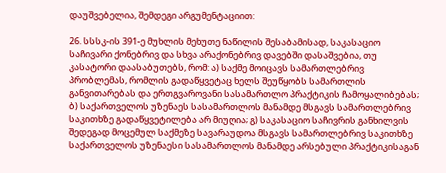დაუშვებელია, შემდეგი არგუმენტაციით:

26. სსსკ-ის 391-ე მუხლის მეხუთე ნაწილის შესაბამისად, საკასაციო საჩივარი ქონებრივ და სხვა არაქონებრივ დავებში დასაშვებია, თუ კასატორი დაასაბუთებს, რომ: ა) საქმე მოიცავს სამართლებრივ პრობლემას, რომლის გადაწყვეტაც ხელს შეუწყობს სამართლის განვითარებას და ერთგვაროვანი სასამართლო პრაქტიკის ჩამოყალიბებას; ბ) საქართველოს უზენაეს სასამართლოს მანამდე მსგავს სამართლებრივ საკითხზე გადაწყვეტილება არ მიუღია; გ) საკასაციო საჩივრის განხილვის შედეგად მოცემულ საქმეზე სავარაუდოა მსგავს სამართლებრივ საკითხზე საქართველოს უზენაესი სასამართლოს მანამდე არსებული პრაქტიკისაგან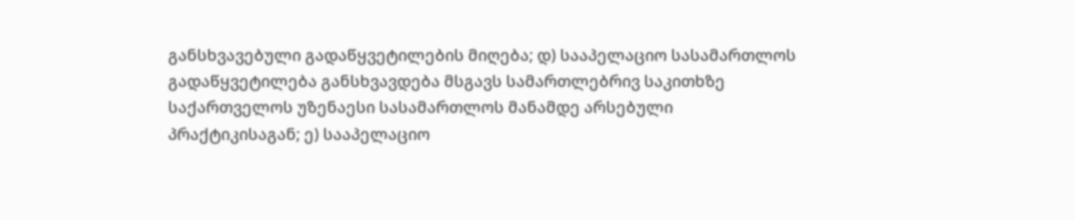განსხვავებული გადაწყვეტილების მიღება; დ) სააპელაციო სასამართლოს გადაწყვეტილება განსხვავდება მსგავს სამართლებრივ საკითხზე საქართველოს უზენაესი სასამართლოს მანამდე არსებული პრაქტიკისაგან; ე) სააპელაციო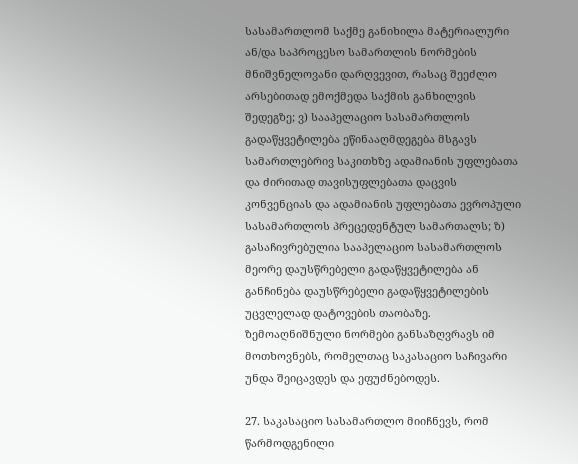სასამართლომ საქმე განიხილა მატერიალური ან/და საპროცესო სამართლის ნორმების მნიშვნელოვანი დარღვევით, რასაც შეეძლო არსებითად ემოქმედა საქმის განხილვის შედეგზე; ვ) სააპელაციო სასამართლოს გადაწყვეტილება ეწინააღმდეგება მსგავს სამართლებრივ საკითხზე ადამიანის უფლებათა და ძირითად თავისუფლებათა დაცვის კონვენციას და ადამიანის უფლებათა ევროპული სასამართლოს პრეცედენტულ სამართალს; ზ) გასაჩივრებულია სააპელაციო სასამართლოს მეორე დაუსწრებელი გადაწყვეტილება ან განჩინება დაუსწრებელი გადაწყვეტილების უცვლელად დატოვების თაობაზე. ზემოაღნიშნული ნორმები განსაზღვრავს იმ მოთხოვნებს, რომელთაც საკასაციო საჩივარი უნდა შეიცავდეს და ეფუძნებოდეს.

27. საკასაციო სასამართლო მიიჩნევს, რომ წარმოდგენილი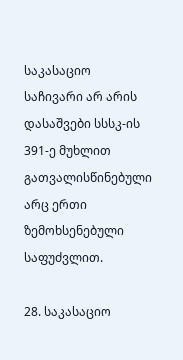საკასაციო საჩივარი არ არის დასაშვები სსსკ-ის 391-ე მუხლით გათვალისწინებული არც ერთი ზემოხსენებული საფუძვლით.

28. საკასაციო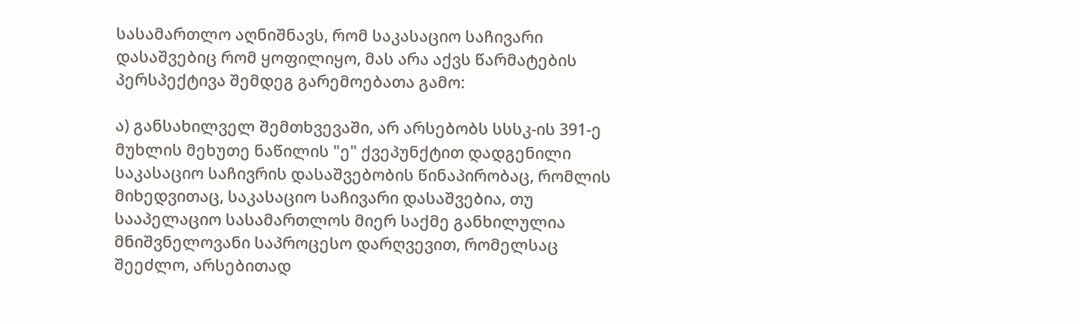სასამართლო აღნიშნავს, რომ საკასაციო საჩივარი დასაშვებიც რომ ყოფილიყო, მას არა აქვს წარმატების პერსპექტივა შემდეგ გარემოებათა გამო:

ა) განსახილველ შემთხვევაში, არ არსებობს სსსკ-ის 391-ე მუხლის მეხუთე ნაწილის "ე" ქვეპუნქტით დადგენილი საკასაციო საჩივრის დასაშვებობის წინაპირობაც, რომლის მიხედვითაც, საკასაციო საჩივარი დასაშვებია, თუ სააპელაციო სასამართლოს მიერ საქმე განხილულია მნიშვნელოვანი საპროცესო დარღვევით, რომელსაც შეეძლო, არსებითად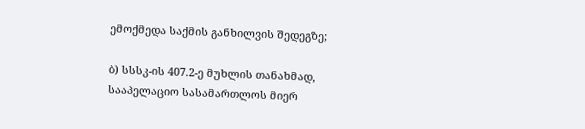ემოქმედა საქმის განხილვის შედეგზე;

ბ) სსსკ-ის 407.2-ე მუხლის თანახმად, სააპელაციო სასამართლოს მიერ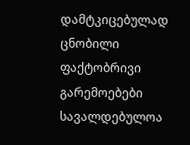დამტკიცებულად ცნობილი ფაქტობრივი გარემოებები სავალდებულოა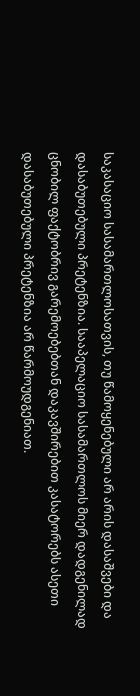საკასაციო სასამართლოსათვის, თუ წამოყენებული არ არის დასაშვები და დასაბუთებული პრეტენზია. სააპელაციო სასამართლოს მიერ დადგენილად ცნობილ ფაქტობრივ გარემოებებთან დაკავშირებით კასატორებს ასეთი დასაბუთებული პრეტენზია არ წარმოუდგენიათ.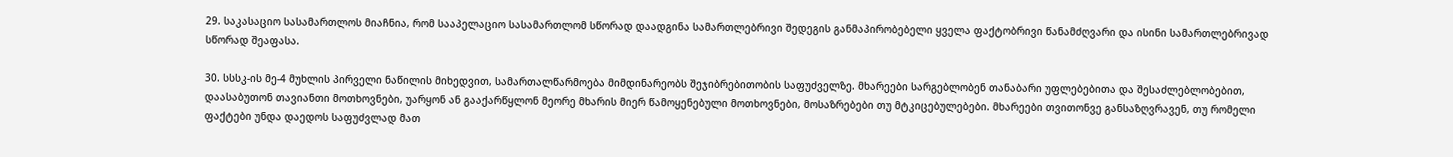29. საკასაციო სასამართლოს მიაჩნია, რომ სააპელაციო სასამართლომ სწორად დაადგინა სამართლებრივი შედეგის განმაპირობებელი ყველა ფაქტობრივი წანამძღვარი და ისინი სამართლებრივად სწორად შეაფასა.

30. სსსკ-ის მე-4 მუხლის პირველი ნაწილის მიხედვით, სამართალწარმოება მიმდინარეობს შეჯიბრებითობის საფუძველზე. მხარეები სარგებლობენ თანაბარი უფლებებითა და შესაძლებლობებით, დაასაბუთონ თავიანთი მოთხოვნები, უარყონ ან გააქარწყლონ მეორე მხარის მიერ წამოყენებული მოთხოვნები, მოსაზრებები თუ მტკიცებულებები. მხარეები თვითონვე განსაზღვრავენ, თუ რომელი ფაქტები უნდა დაედოს საფუძვლად მათ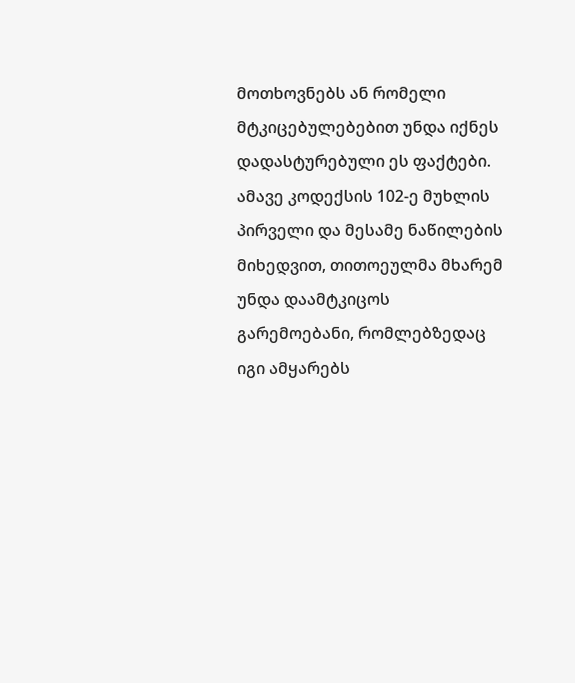მოთხოვნებს ან რომელი მტკიცებულებებით უნდა იქნეს დადასტურებული ეს ფაქტები. ამავე კოდექსის 102-ე მუხლის პირველი და მესამე ნაწილების მიხედვით, თითოეულმა მხარემ უნდა დაამტკიცოს გარემოებანი, რომლებზედაც იგი ამყარებს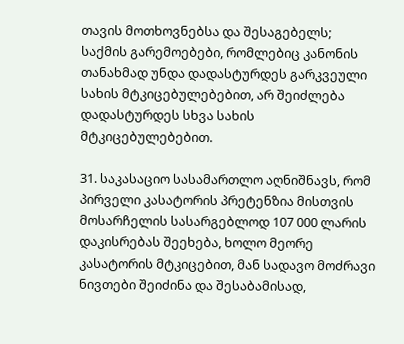თავის მოთხოვნებსა და შესაგებელს; საქმის გარემოებები, რომლებიც კანონის თანახმად უნდა დადასტურდეს გარკვეული სახის მტკიცებულებებით, არ შეიძლება დადასტურდეს სხვა სახის მტკიცებულებებით.

31. საკასაციო სასამართლო აღნიშნავს, რომ პირველი კასატორის პრეტენზია მისთვის მოსარჩელის სასარგებლოდ 107 000 ლარის დაკისრებას შეეხება, ხოლო მეორე კასატორის მტკიცებით, მან სადავო მოძრავი ნივთები შეიძინა და შესაბამისად,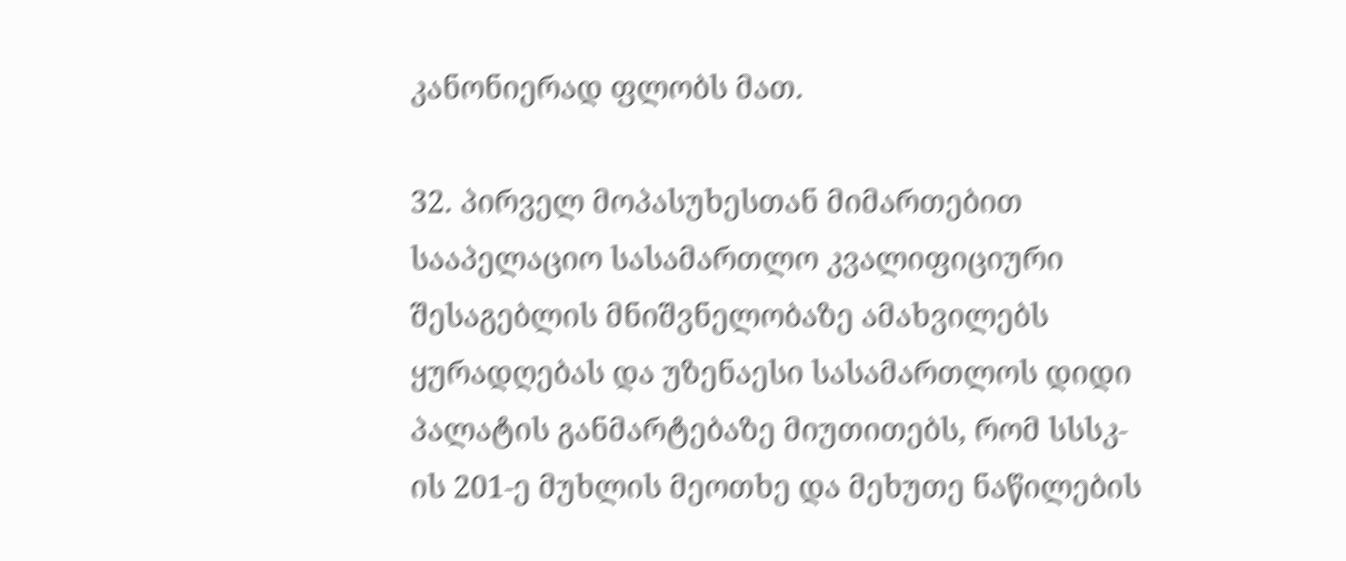კანონიერად ფლობს მათ.

32. პირველ მოპასუხესთან მიმართებით სააპელაციო სასამართლო კვალიფიციური შესაგებლის მნიშვნელობაზე ამახვილებს ყურადღებას და უზენაესი სასამართლოს დიდი პალატის განმარტებაზე მიუთითებს, რომ სსსკ-ის 201-ე მუხლის მეოთხე და მეხუთე ნაწილების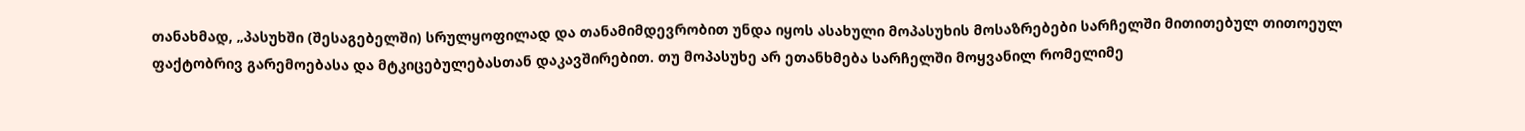თანახმად, „პასუხში (შესაგებელში) სრულყოფილად და თანამიმდევრობით უნდა იყოს ასახული მოპასუხის მოსაზრებები სარჩელში მითითებულ თითოეულ ფაქტობრივ გარემოებასა და მტკიცებულებასთან დაკავშირებით. თუ მოპასუხე არ ეთანხმება სარჩელში მოყვანილ რომელიმე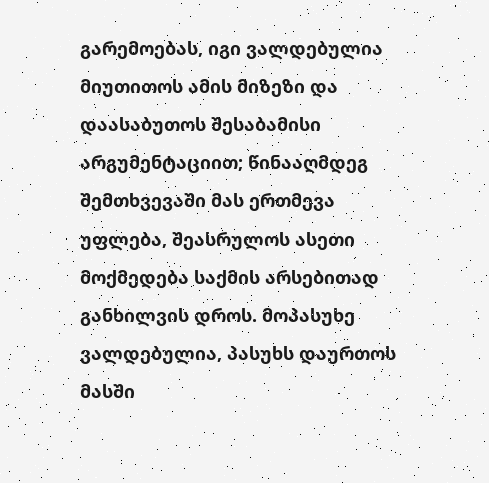გარემოებას, იგი ვალდებულია მიუთითოს ამის მიზეზი და დაასაბუთოს შესაბამისი არგუმენტაციით; წინააღმდეგ შემთხვევაში მას ერთმევა უფლება, შეასრულოს ასეთი მოქმედება საქმის არსებითად განხილვის დროს. მოპასუხე ვალდებულია, პასუხს დაურთოს მასში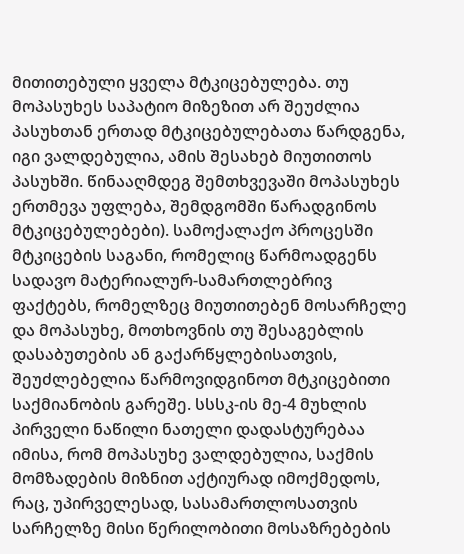მითითებული ყველა მტკიცებულება. თუ მოპასუხეს საპატიო მიზეზით არ შეუძლია პასუხთან ერთად მტკიცებულებათა წარდგენა, იგი ვალდებულია, ამის შესახებ მიუთითოს პასუხში. წინააღმდეგ შემთხვევაში მოპასუხეს ერთმევა უფლება, შემდგომში წარადგინოს მტკიცებულებები). სამოქალაქო პროცესში მტკიცების საგანი, რომელიც წარმოადგენს სადავო მატერიალურ-სამართლებრივ ფაქტებს, რომელზეც მიუთითებენ მოსარჩელე და მოპასუხე, მოთხოვნის თუ შესაგებლის დასაბუთების ან გაქარწყლებისათვის, შეუძლებელია წარმოვიდგინოთ მტკიცებითი საქმიანობის გარეშე. სსსკ-ის მე-4 მუხლის პირველი ნაწილი ნათელი დადასტურებაა იმისა, რომ მოპასუხე ვალდებულია, საქმის მომზადების მიზნით აქტიურად იმოქმედოს, რაც, უპირველესად, სასამართლოსათვის სარჩელზე მისი წერილობითი მოსაზრებების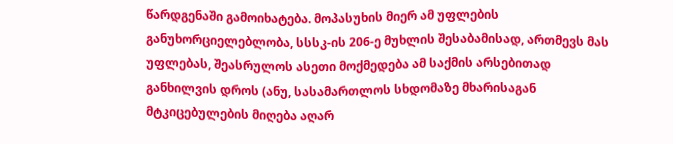წარდგენაში გამოიხატება. მოპასუხის მიერ ამ უფლების განუხორციელებლობა, სსსკ-ის 206-ე მუხლის შესაბამისად, ართმევს მას უფლებას, შეასრულოს ასეთი მოქმედება ამ საქმის არსებითად განხილვის დროს (ანუ, სასამართლოს სხდომაზე მხარისაგან მტკიცებულების მიღება აღარ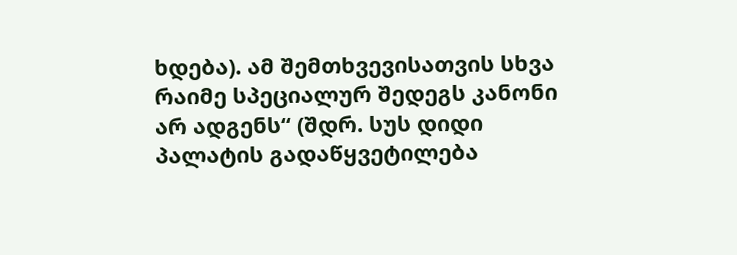ხდება). ამ შემთხვევისათვის სხვა რაიმე სპეციალურ შედეგს კანონი არ ადგენს“ (შდრ. სუს დიდი პალატის გადაწყვეტილება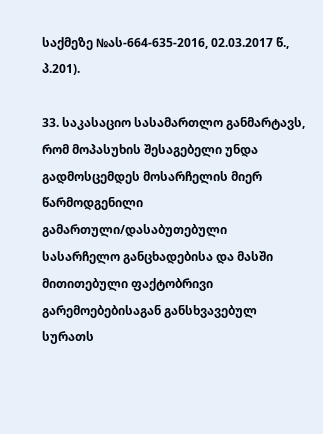საქმეზე №ას-664-635-2016, 02.03.2017 წ., პ.201).

33. საკასაციო სასამართლო განმარტავს, რომ მოპასუხის შესაგებელი უნდა გადმოსცემდეს მოსარჩელის მიერ წარმოდგენილი გამართული/დასაბუთებული სასარჩელო განცხადებისა და მასში მითითებული ფაქტობრივი გარემოებებისაგან განსხვავებულ სურათს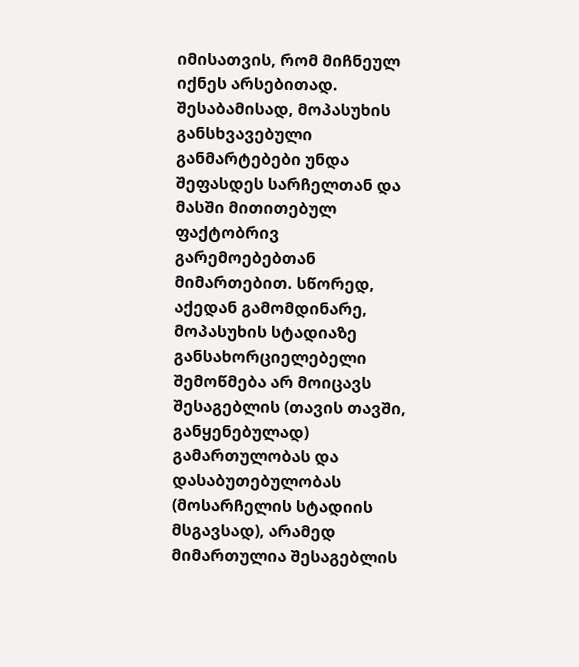იმისათვის, რომ მიჩნეულ იქნეს არსებითად. შესაბამისად, მოპასუხის განსხვავებული განმარტებები უნდა შეფასდეს სარჩელთან და მასში მითითებულ ფაქტობრივ გარემოებებთან მიმართებით. სწორედ, აქედან გამომდინარე, მოპასუხის სტადიაზე განსახორციელებელი შემოწმება არ მოიცავს შესაგებლის (თავის თავში, განყენებულად) გამართულობას და დასაბუთებულობას (მოსარჩელის სტადიის მსგავსად), არამედ მიმართულია შესაგებლის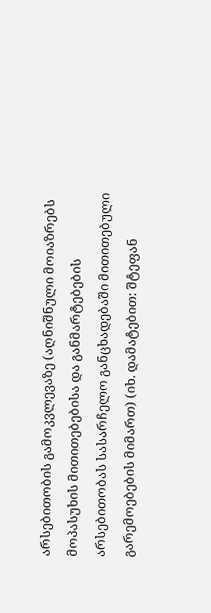არსებითობის გამოკვლევაზე (აღნიშნული მოიაზრებს მოპასუხის მითითებებისა და განმარტებების არსებითობას სასარჩელო განცხადებაში მითითებული გარემოებების მიმართ) (იხ. დამატებით: შტეფან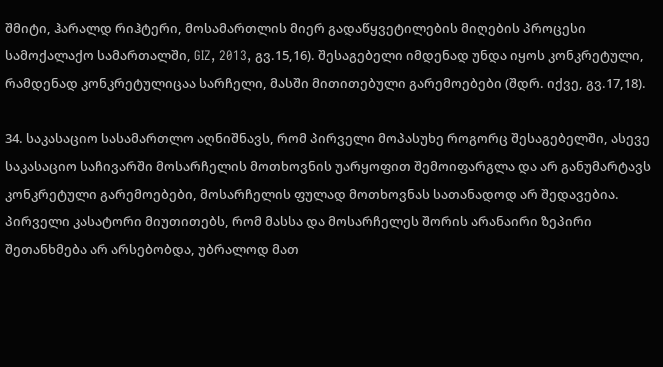შმიტი, ჰარალდ რიჰტერი, მოსამართლის მიერ გადაწყვეტილების მიღების პროცესი სამოქალაქო სამართალში, GIZ, 2013, გვ.15,16). შესაგებელი იმდენად უნდა იყოს კონკრეტული, რამდენად კონკრეტულიცაა სარჩელი, მასში მითითებული გარემოებები (შდრ. იქვე, გვ.17,18).

34. საკასაციო სასამართლო აღნიშნავს, რომ პირველი მოპასუხე როგორც შესაგებელში, ასევე საკასაციო საჩივარში მოსარჩელის მოთხოვნის უარყოფით შემოიფარგლა და არ განუმარტავს კონკრეტული გარემოებები, მოსარჩელის ფულად მოთხოვნას სათანადოდ არ შედავებია. პირველი კასატორი მიუთითებს, რომ მასსა და მოსარჩელეს შორის არანაირი ზეპირი შეთანხმება არ არსებობდა, უბრალოდ მათ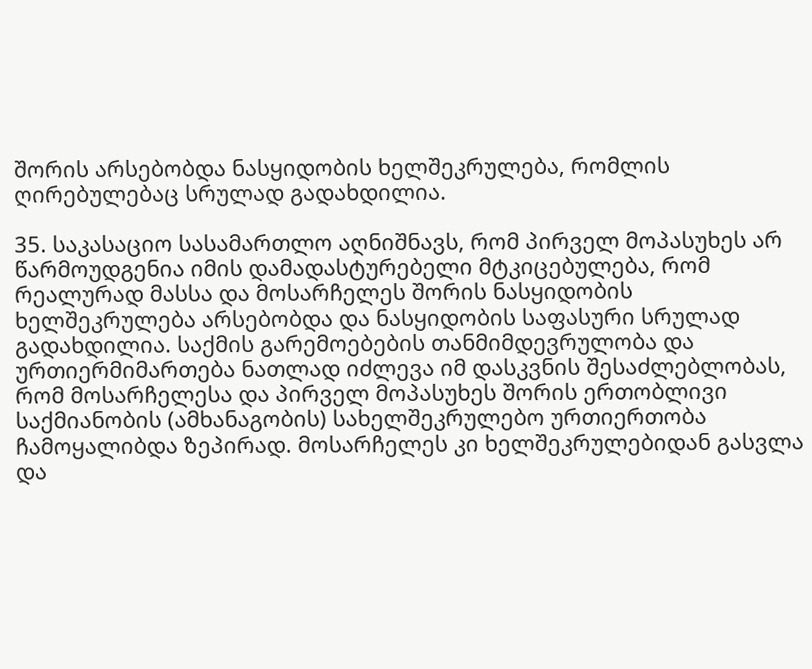შორის არსებობდა ნასყიდობის ხელშეკრულება, რომლის ღირებულებაც სრულად გადახდილია.

35. საკასაციო სასამართლო აღნიშნავს, რომ პირველ მოპასუხეს არ წარმოუდგენია იმის დამადასტურებელი მტკიცებულება, რომ რეალურად მასსა და მოსარჩელეს შორის ნასყიდობის ხელშეკრულება არსებობდა და ნასყიდობის საფასური სრულად გადახდილია. საქმის გარემოებების თანმიმდევრულობა და ურთიერმიმართება ნათლად იძლევა იმ დასკვნის შესაძლებლობას, რომ მოსარჩელესა და პირველ მოპასუხეს შორის ერთობლივი საქმიანობის (ამხანაგობის) სახელშეკრულებო ურთიერთობა ჩამოყალიბდა ზეპირად. მოსარჩელეს კი ხელშეკრულებიდან გასვლა და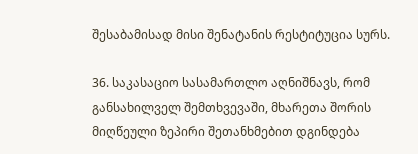შესაბამისად მისი შენატანის რესტიტუცია სურს.

36. საკასაციო სასამართლო აღნიშნავს, რომ განსახილველ შემთხვევაში, მხარეთა შორის მიღწეული ზეპირი შეთანხმებით დგინდება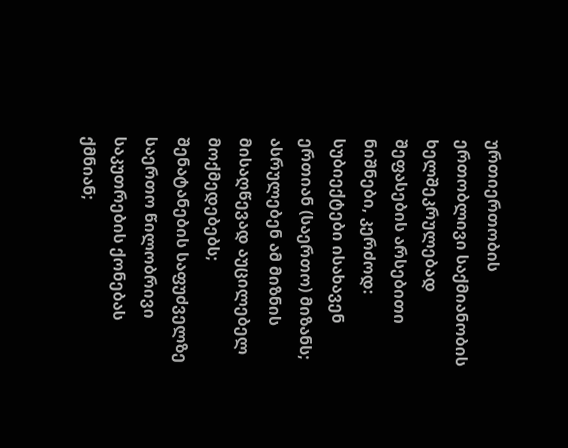ურთიერთობის ერთობლივი საქმიანობის ხელშეკრულებად შეფასების არსებითი ნიშნები, კერძოდ: სუბიექტები ისახავენ ერთიან (საერთო) მიზანს; ასრულებენ ამ მიზნის მისაღწევად აუცილებელ მოქმედებებს; შენატანების საფუძველზე საერთო წილობრივი საკუთრების ქონებას ქმნიან;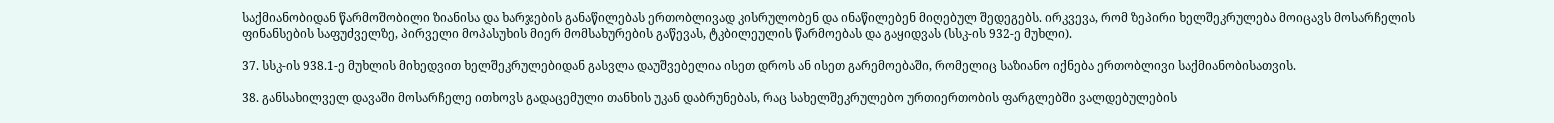საქმიანობიდან წარმოშობილი ზიანისა და ხარჯების განაწილებას ერთობლივად კისრულობენ და ინაწილებენ მიღებულ შედეგებს. ირკვევა, რომ ზეპირი ხელშეკრულება მოიცავს მოსარჩელის ფინანსების საფუძველზე, პირველი მოპასუხის მიერ მომსახურების გაწევას, ტკბილეულის წარმოებას და გაყიდვას (სსკ-ის 932-ე მუხლი).

37. სსკ-ის 938.1-ე მუხლის მიხედვით ხელშეკრულებიდან გასვლა დაუშვებელია ისეთ დროს ან ისეთ გარემოებაში, რომელიც საზიანო იქნება ერთობლივი საქმიანობისათვის.

38. განსახილველ დავაში მოსარჩელე ითხოვს გადაცემული თანხის უკან დაბრუნებას, რაც სახელშეკრულებო ურთიერთობის ფარგლებში ვალდებულების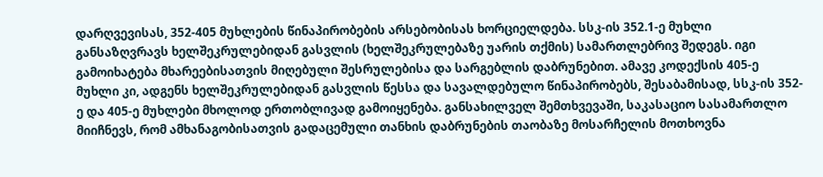დარღვევისას, 352-405 მუხლების წინაპირობების არსებობისას ხორციელდება. სსკ-ის 352.1-ე მუხლი განსაზღვრავს ხელშეკრულებიდან გასვლის (ხელშეკრულებაზე უარის თქმის) სამართლებრივ შედეგს. იგი გამოიხატება მხარეებისათვის მიღებული შესრულებისა და სარგებლის დაბრუნებით. ამავე კოდექსის 405-ე მუხლი კი, ადგენს ხელშეკრულებიდან გასვლის წესსა და სავალდებულო წინაპირობებს, შესაბამისად, სსკ-ის 352-ე და 405-ე მუხლები მხოლოდ ერთობლივად გამოიყენება. განსახილველ შემთხვევაში, საკასაციო სასამართლო მიიჩნევს, რომ ამხანაგობისათვის გადაცემული თანხის დაბრუნების თაობაზე მოსარჩელის მოთხოვნა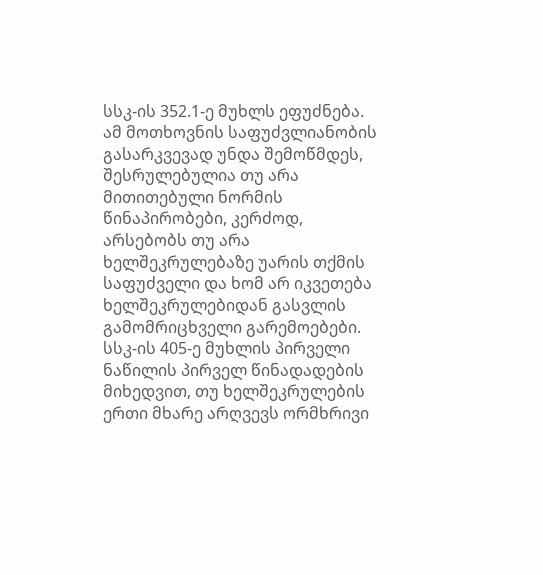სსკ-ის 352.1-ე მუხლს ეფუძნება. ამ მოთხოვნის საფუძვლიანობის გასარკვევად უნდა შემოწმდეს, შესრულებულია თუ არა მითითებული ნორმის წინაპირობები, კერძოდ, არსებობს თუ არა ხელშეკრულებაზე უარის თქმის საფუძველი და ხომ არ იკვეთება ხელშეკრულებიდან გასვლის გამომრიცხველი გარემოებები. სსკ-ის 405-ე მუხლის პირველი ნაწილის პირველ წინადადების მიხედვით, თუ ხელშეკრულების ერთი მხარე არღვევს ორმხრივი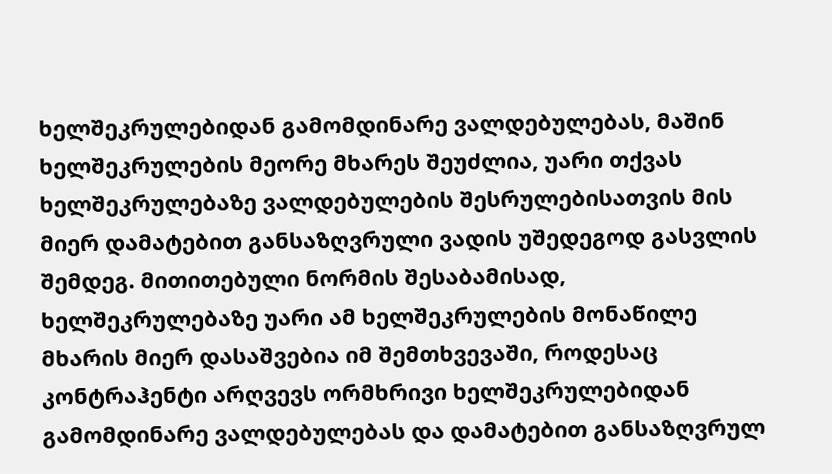ხელშეკრულებიდან გამომდინარე ვალდებულებას, მაშინ ხელშეკრულების მეორე მხარეს შეუძლია, უარი თქვას ხელშეკრულებაზე ვალდებულების შესრულებისათვის მის მიერ დამატებით განსაზღვრული ვადის უშედეგოდ გასვლის შემდეგ. მითითებული ნორმის შესაბამისად, ხელშეკრულებაზე უარი ამ ხელშეკრულების მონაწილე მხარის მიერ დასაშვებია იმ შემთხვევაში, როდესაც კონტრაჰენტი არღვევს ორმხრივი ხელშეკრულებიდან გამომდინარე ვალდებულებას და დამატებით განსაზღვრულ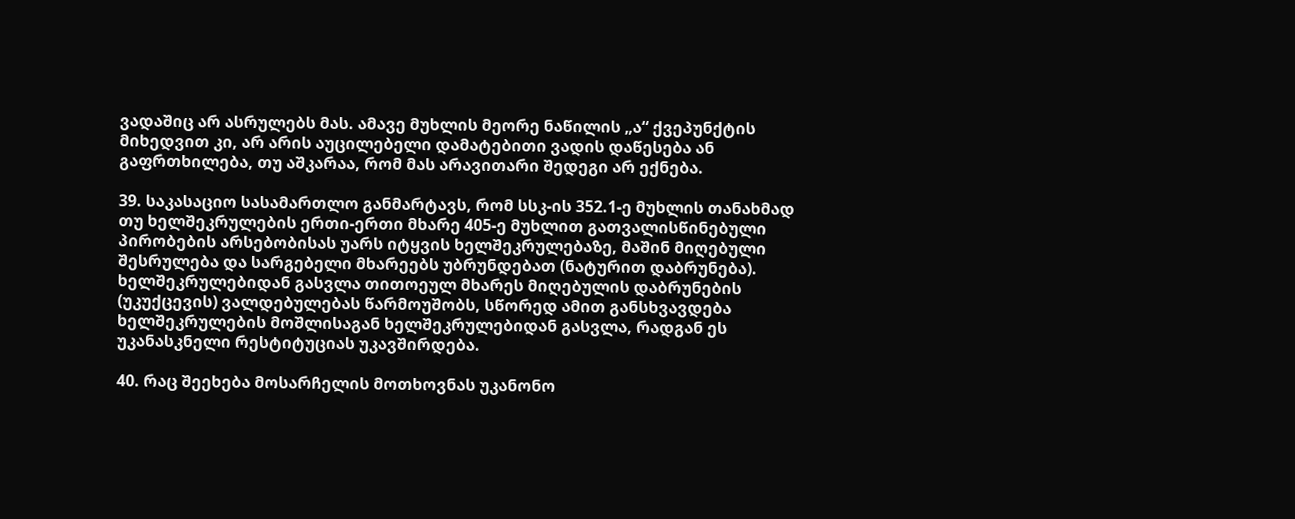ვადაშიც არ ასრულებს მას. ამავე მუხლის მეორე ნაწილის „ა“ ქვეპუნქტის მიხედვით კი, არ არის აუცილებელი დამატებითი ვადის დაწესება ან გაფრთხილება, თუ აშკარაა, რომ მას არავითარი შედეგი არ ექნება.

39. საკასაციო სასამართლო განმარტავს, რომ სსკ-ის 352.1-ე მუხლის თანახმად თუ ხელშეკრულების ერთი-ერთი მხარე 405-ე მუხლით გათვალისწინებული პირობების არსებობისას უარს იტყვის ხელშეკრულებაზე, მაშინ მიღებული შესრულება და სარგებელი მხარეებს უბრუნდებათ (ნატურით დაბრუნება). ხელშეკრულებიდან გასვლა თითოეულ მხარეს მიღებულის დაბრუნების (უკუქცევის) ვალდებულებას წარმოუშობს, სწორედ ამით განსხვავდება ხელშეკრულების მოშლისაგან ხელშეკრულებიდან გასვლა, რადგან ეს უკანასკნელი რესტიტუციას უკავშირდება.

40. რაც შეეხება მოსარჩელის მოთხოვნას უკანონო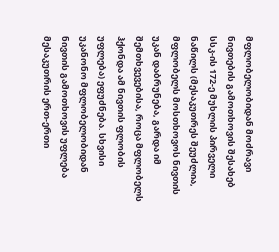მფლობელობიდან მოძრავი ნივთების გამოთხოვის შესახებ სსკ-ის 172-ე მუხლის პირველი ნაწილს (მესაკუთრეს შეუძლია, მფლობელს მოსთხოვოს ნივთის უკან დაბრუნება, გარდა იმ შემთხვევებისა, როცა მფლობელს ჰქონდა ამ ნივთის ფლობის უფლება) ეფუძნება. სხვისი უკანონო მფლობელობიდან ნივთის გამოთხოვის უფლება მესაკუთრის ერთ-ერთი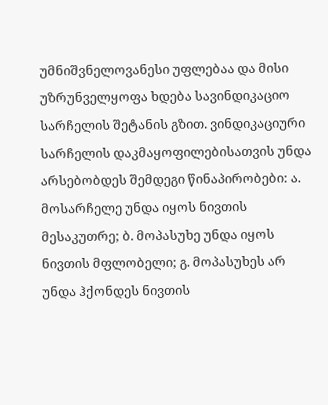უმნიშვნელოვანესი უფლებაა და მისი უზრუნველყოფა ხდება სავინდიკაციო სარჩელის შეტანის გზით. ვინდიკაციური სარჩელის დაკმაყოფილებისათვის უნდა არსებობდეს შემდეგი წინაპირობები: ა. მოსარჩელე უნდა იყოს ნივთის მესაკუთრე; ბ. მოპასუხე უნდა იყოს ნივთის მფლობელი; გ. მოპასუხეს არ უნდა ჰქონდეს ნივთის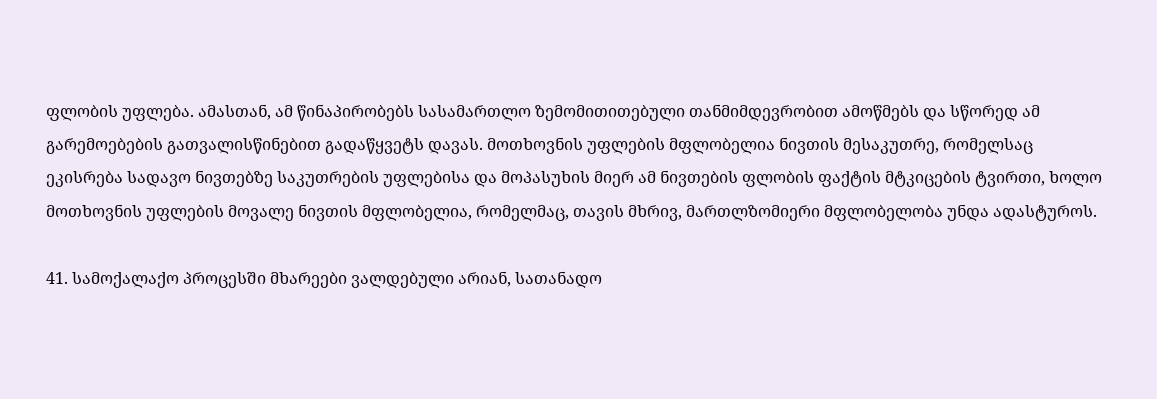ფლობის უფლება. ამასთან, ამ წინაპირობებს სასამართლო ზემომითითებული თანმიმდევრობით ამოწმებს და სწორედ ამ გარემოებების გათვალისწინებით გადაწყვეტს დავას. მოთხოვნის უფლების მფლობელია ნივთის მესაკუთრე, რომელსაც ეკისრება სადავო ნივთებზე საკუთრების უფლებისა და მოპასუხის მიერ ამ ნივთების ფლობის ფაქტის მტკიცების ტვირთი, ხოლო მოთხოვნის უფლების მოვალე ნივთის მფლობელია, რომელმაც, თავის მხრივ, მართლზომიერი მფლობელობა უნდა ადასტუროს.

41. სამოქალაქო პროცესში მხარეები ვალდებული არიან, სათანადო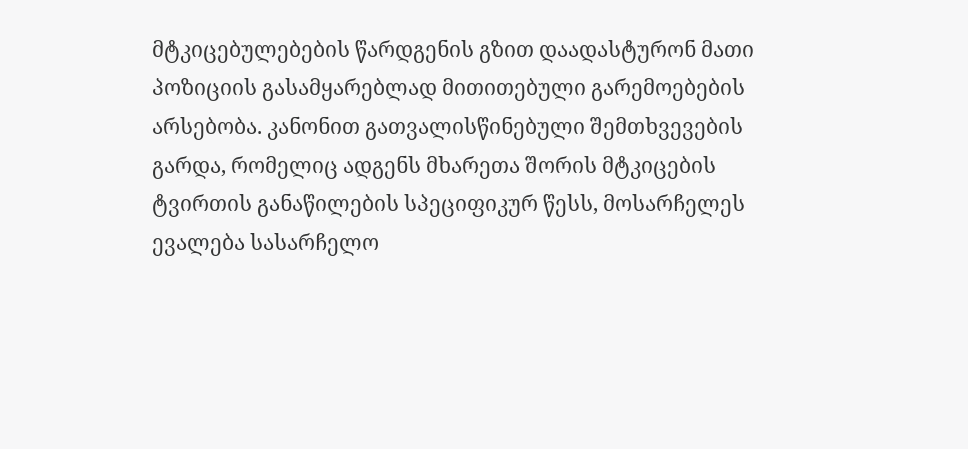მტკიცებულებების წარდგენის გზით დაადასტურონ მათი პოზიციის გასამყარებლად მითითებული გარემოებების არსებობა. კანონით გათვალისწინებული შემთხვევების გარდა, რომელიც ადგენს მხარეთა შორის მტკიცების ტვირთის განაწილების სპეციფიკურ წესს, მოსარჩელეს ევალება სასარჩელო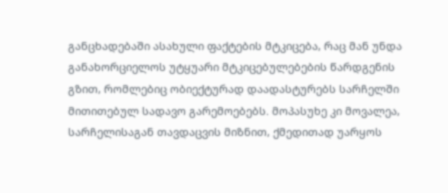განცხადებაში ასახული ფაქტების მტკიცება, რაც მან უნდა განახორციელოს უტყუარი მტკიცებულებების წარდგენის გზით, რომლებიც ობიექტურად დაადასტურებს სარჩელში მითითებულ სადავო გარემოებებს. მოპასუხე კი მოვალეა, სარჩელისაგან თავდაცვის მიზნით, ქმედითად უარყოს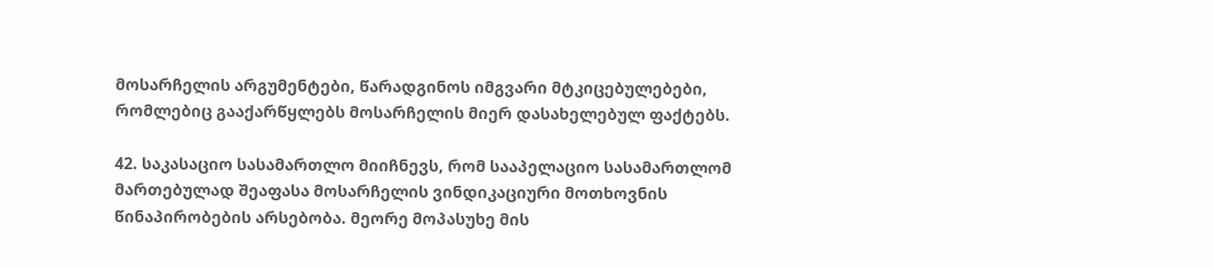მოსარჩელის არგუმენტები, წარადგინოს იმგვარი მტკიცებულებები, რომლებიც გააქარწყლებს მოსარჩელის მიერ დასახელებულ ფაქტებს.

42. საკასაციო სასამართლო მიიჩნევს, რომ სააპელაციო სასამართლომ მართებულად შეაფასა მოსარჩელის ვინდიკაციური მოთხოვნის წინაპირობების არსებობა. მეორე მოპასუხე მის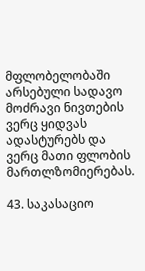მფლობელობაში არსებული სადავო მოძრავი ნივთების ვერც ყიდვას ადასტურებს და ვერც მათი ფლობის მართლზომიერებას.

43. საკასაციო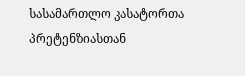სასამართლო კასატორთა პრეტენზიასთან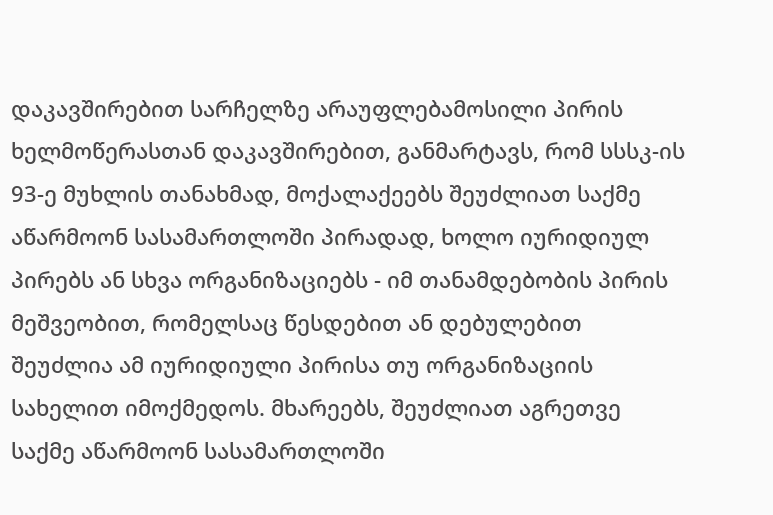დაკავშირებით სარჩელზე არაუფლებამოსილი პირის ხელმოწერასთან დაკავშირებით, განმარტავს, რომ სსსკ-ის 93-ე მუხლის თანახმად, მოქალაქეებს შეუძლიათ საქმე აწარმოონ სასამართლოში პირადად, ხოლო იურიდიულ პირებს ან სხვა ორგანიზაციებს - იმ თანამდებობის პირის მეშვეობით, რომელსაც წესდებით ან დებულებით შეუძლია ამ იურიდიული პირისა თუ ორგანიზაციის სახელით იმოქმედოს. მხარეებს, შეუძლიათ აგრეთვე საქმე აწარმოონ სასამართლოში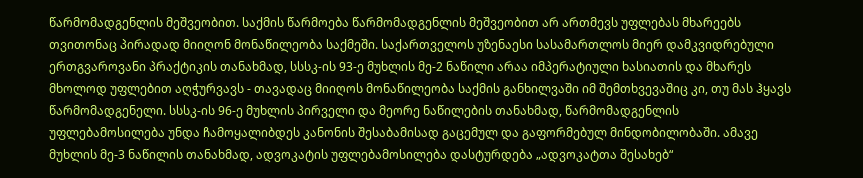წარმომადგენლის მეშვეობით. საქმის წარმოება წარმომადგენლის მეშვეობით არ ართმევს უფლებას მხარეებს თვითონაც პირადად მიიღონ მონაწილეობა საქმეში. საქართველოს უზენაესი სასამართლოს მიერ დამკვიდრებული ერთგვაროვანი პრაქტიკის თანახმად, სსსკ-ის 93-ე მუხლის მე-2 ნაწილი არაა იმპერატიული ხასიათის და მხარეს მხოლოდ უფლებით აღჭურვავს - თავადაც მიიღოს მონაწილეობა საქმის განხილვაში იმ შემთხვევაშიც კი, თუ მას ჰყავს წარმომადგენელი. სსსკ-ის 96-ე მუხლის პირველი და მეორე ნაწილების თანახმად, წარმომადგენლის უფლებამოსილება უნდა ჩამოყალიბდეს კანონის შესაბამისად გაცემულ და გაფორმებულ მინდობილობაში. ამავე მუხლის მე-3 ნაწილის თანახმად, ადვოკატის უფლებამოსილება დასტურდება „ადვოკატთა შესახებ“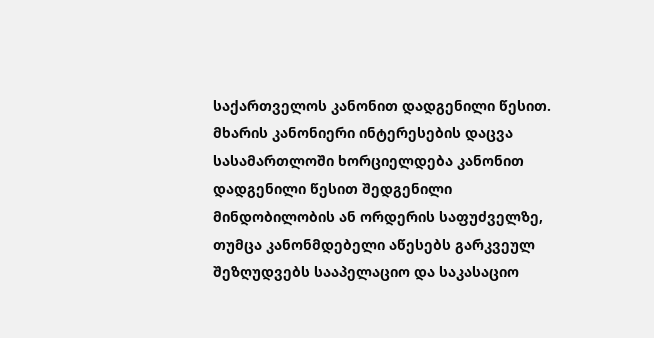საქართველოს კანონით დადგენილი წესით. მხარის კანონიერი ინტერესების დაცვა სასამართლოში ხორციელდება კანონით დადგენილი წესით შედგენილი მინდობილობის ან ორდერის საფუძველზე, თუმცა კანონმდებელი აწესებს გარკვეულ შეზღუდვებს სააპელაციო და საკასაციო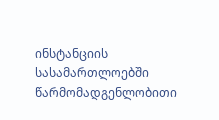ინსტანციის სასამართლოებში წარმომადგენლობითი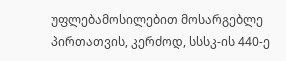უფლებამოსილებით მოსარგებლე პირთათვის, კერძოდ, სსსკ-ის 440-ე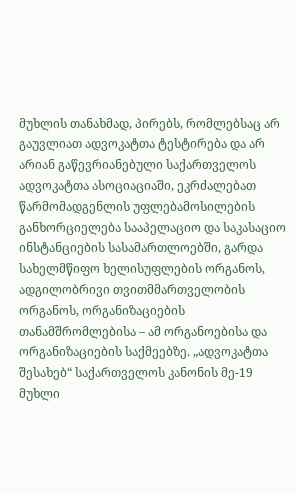მუხლის თანახმად, პირებს, რომლებსაც არ გაუვლიათ ადვოკატთა ტესტირება და არ არიან გაწევრიანებული საქართველოს ადვოკატთა ასოციაციაში, ეკრძალებათ წარმომადგენლის უფლებამოსილების განხორციელება სააპელაციო და საკასაციო ინსტანციების სასამართლოებში, გარდა სახელმწიფო ხელისუფლების ორგანოს, ადგილობრივი თვითმმართველობის ორგანოს, ორგანიზაციების თანამშრომლებისა – ამ ორგანოებისა და ორგანიზაციების საქმეებზე. „ადვოკატთა შესახებ“ საქართველოს კანონის მე-19 მუხლი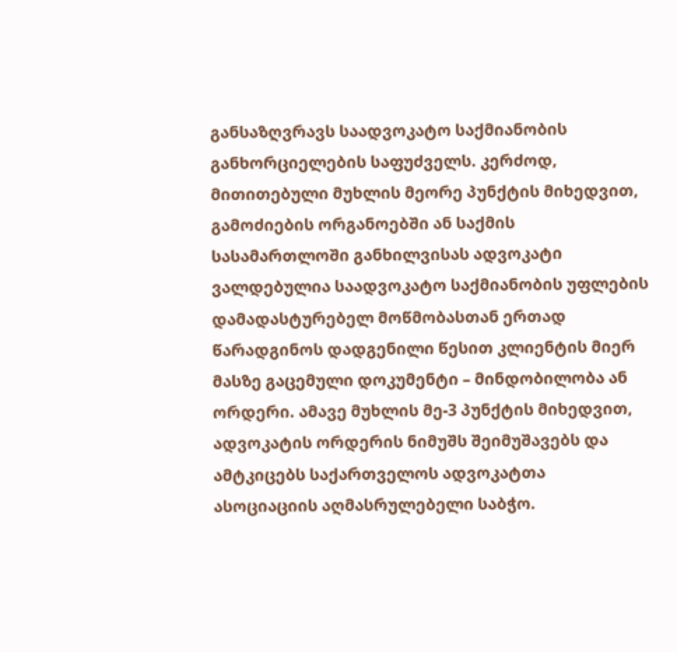განსაზღვრავს საადვოკატო საქმიანობის განხორციელების საფუძველს. კერძოდ, მითითებული მუხლის მეორე პუნქტის მიხედვით, გამოძიების ორგანოებში ან საქმის სასამართლოში განხილვისას ადვოკატი ვალდებულია საადვოკატო საქმიანობის უფლების დამადასტურებელ მოწმობასთან ერთად წარადგინოს დადგენილი წესით კლიენტის მიერ მასზე გაცემული დოკუმენტი – მინდობილობა ან ორდერი. ამავე მუხლის მე-3 პუნქტის მიხედვით, ადვოკატის ორდერის ნიმუშს შეიმუშავებს და ამტკიცებს საქართველოს ადვოკატთა ასოციაციის აღმასრულებელი საბჭო.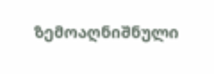ზემოაღნიშნული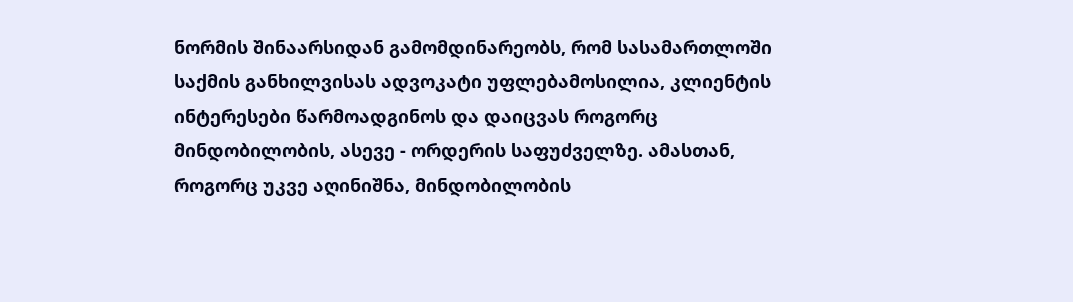ნორმის შინაარსიდან გამომდინარეობს, რომ სასამართლოში საქმის განხილვისას ადვოკატი უფლებამოსილია, კლიენტის ინტერესები წარმოადგინოს და დაიცვას როგორც მინდობილობის, ასევე - ორდერის საფუძველზე. ამასთან, როგორც უკვე აღინიშნა, მინდობილობის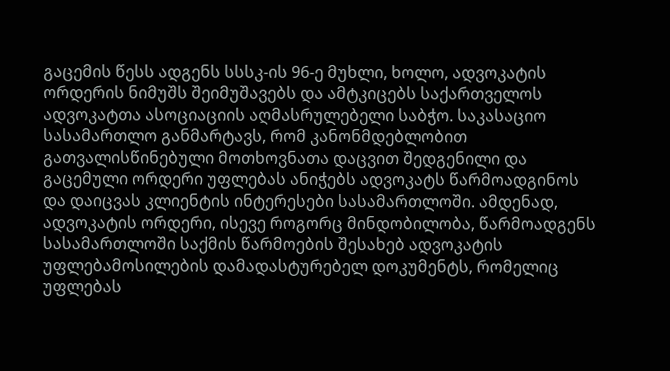გაცემის წესს ადგენს სსსკ-ის 96-ე მუხლი, ხოლო, ადვოკატის ორდერის ნიმუშს შეიმუშავებს და ამტკიცებს საქართველოს ადვოკატთა ასოციაციის აღმასრულებელი საბჭო. საკასაციო სასამართლო განმარტავს, რომ კანონმდებლობით გათვალისწინებული მოთხოვნათა დაცვით შედგენილი და გაცემული ორდერი უფლებას ანიჭებს ადვოკატს წარმოადგინოს და დაიცვას კლიენტის ინტერესები სასამართლოში. ამდენად, ადვოკატის ორდერი, ისევე როგორც მინდობილობა, წარმოადგენს სასამართლოში საქმის წარმოების შესახებ ადვოკატის უფლებამოსილების დამადასტურებელ დოკუმენტს, რომელიც უფლებას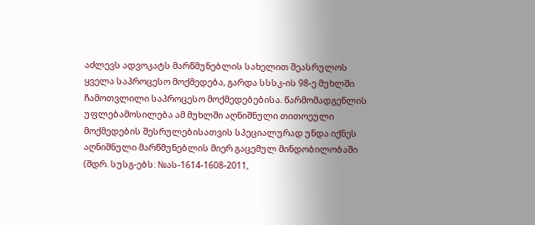აძლევს ადვოკატს მარწმუნებლის სახელით შეასრულოს ყველა საპროცესო მოქმედება, გარდა სსსკ-ის 98-ე მუხლში ჩამოთვლილი საპროცესო მოქმედებებისა. წარმომადგენლის უფლებამოსილება ამ მუხლში აღნიშნული თითოეული მოქმედების შესრულებისათვის სპეციალურად უნდა იქნეს აღნიშნული მარწმუნებლის მიერ გაცემულ მინდობილობაში (შდრ. სუსგ-ებს: №ას-1614-1608-2011,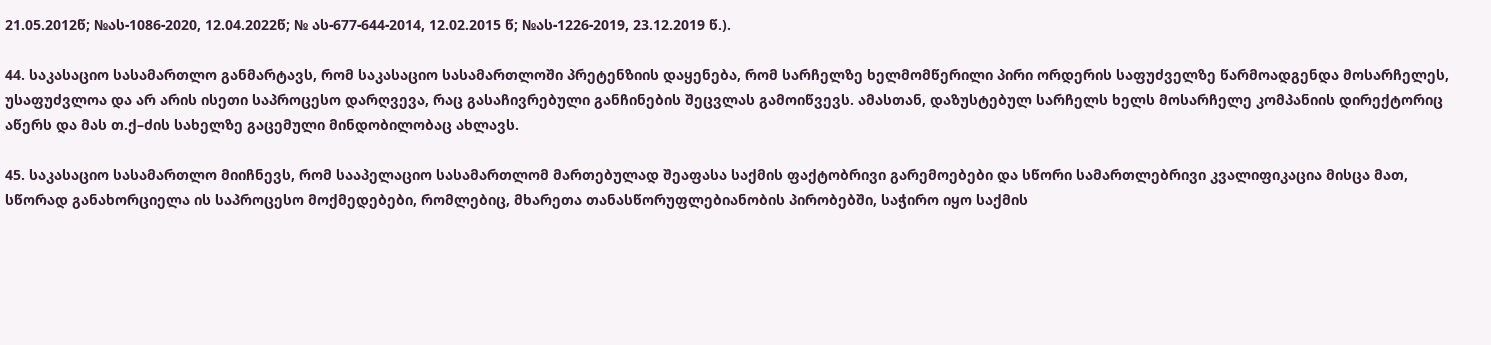21.05.2012წ; №ას-1086-2020, 12.04.2022წ; № ას-677-644-2014, 12.02.2015 წ; №ას-1226-2019, 23.12.2019 წ.).

44. საკასაციო სასამართლო განმარტავს, რომ საკასაციო სასამართლოში პრეტენზიის დაყენება, რომ სარჩელზე ხელმომწერილი პირი ორდერის საფუძველზე წარმოადგენდა მოსარჩელეს, უსაფუძვლოა და არ არის ისეთი საპროცესო დარღვევა, რაც გასაჩივრებული განჩინების შეცვლას გამოიწვევს. ამასთან, დაზუსტებულ სარჩელს ხელს მოსარჩელე კომპანიის დირექტორიც აწერს და მას თ.ქ–ძის სახელზე გაცემული მინდობილობაც ახლავს.

45. საკასაციო სასამართლო მიიჩნევს, რომ სააპელაციო სასამართლომ მართებულად შეაფასა საქმის ფაქტობრივი გარემოებები და სწორი სამართლებრივი კვალიფიკაცია მისცა მათ, სწორად განახორციელა ის საპროცესო მოქმედებები, რომლებიც, მხარეთა თანასწორუფლებიანობის პირობებში, საჭირო იყო საქმის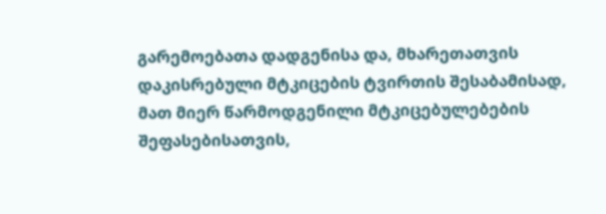გარემოებათა დადგენისა და, მხარეთათვის დაკისრებული მტკიცების ტვირთის შესაბამისად, მათ მიერ წარმოდგენილი მტკიცებულებების შეფასებისათვის,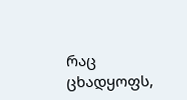რაც ცხადყოფს,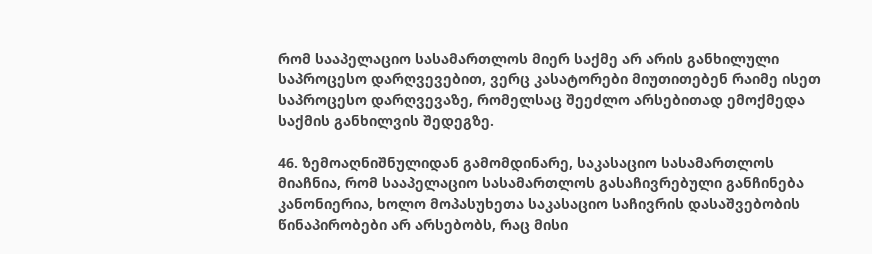რომ სააპელაციო სასამართლოს მიერ საქმე არ არის განხილული საპროცესო დარღვევებით, ვერც კასატორები მიუთითებენ რაიმე ისეთ საპროცესო დარღვევაზე, რომელსაც შეეძლო არსებითად ემოქმედა საქმის განხილვის შედეგზე.

46. ზემოაღნიშნულიდან გამომდინარე, საკასაციო სასამართლოს მიაჩნია, რომ სააპელაციო სასამართლოს გასაჩივრებული განჩინება კანონიერია, ხოლო მოპასუხეთა საკასაციო საჩივრის დასაშვებობის წინაპირობები არ არსებობს, რაც მისი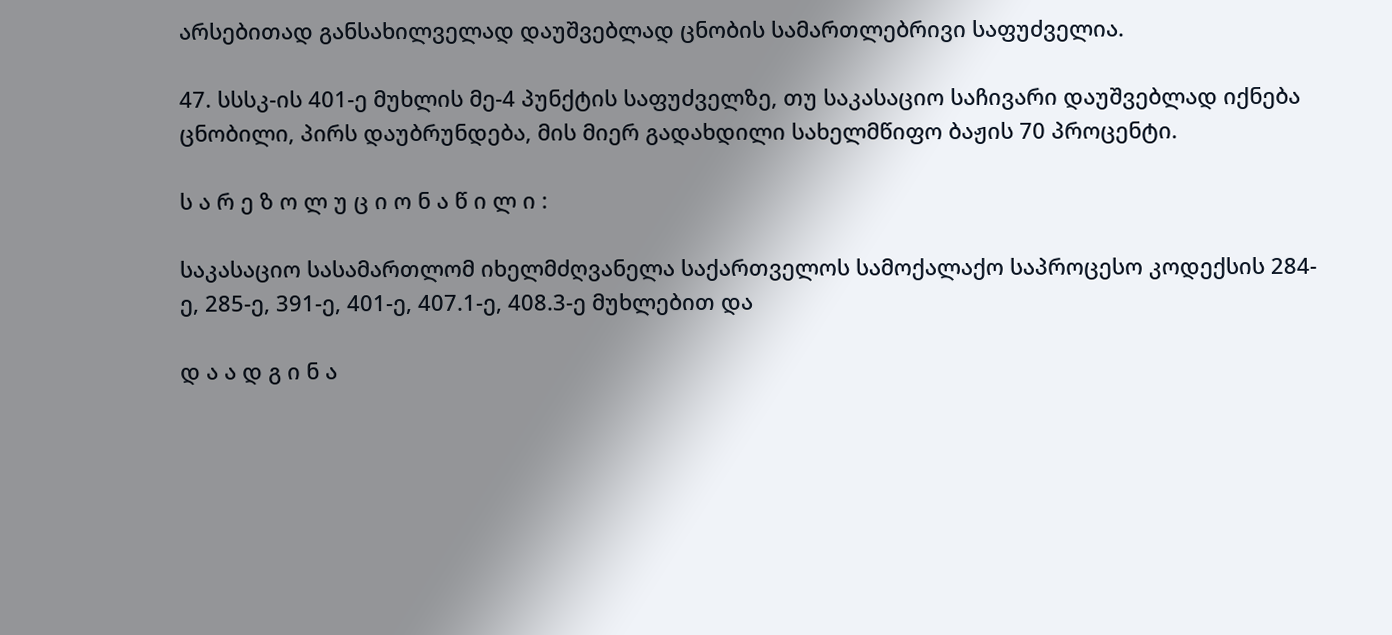არსებითად განსახილველად დაუშვებლად ცნობის სამართლებრივი საფუძველია.

47. სსსკ-ის 401-ე მუხლის მე-4 პუნქტის საფუძველზე, თუ საკასაციო საჩივარი დაუშვებლად იქნება ცნობილი, პირს დაუბრუნდება, მის მიერ გადახდილი სახელმწიფო ბაჟის 70 პროცენტი.

ს ა რ ე ზ ო ლ უ ც ი ო ნ ა წ ი ლ ი :

საკასაციო სასამართლომ იხელმძღვანელა საქართველოს სამოქალაქო საპროცესო კოდექსის 284-ე, 285-ე, 391-ე, 401-ე, 407.1-ე, 408.3-ე მუხლებით და

დ ა ა დ გ ი ნ ა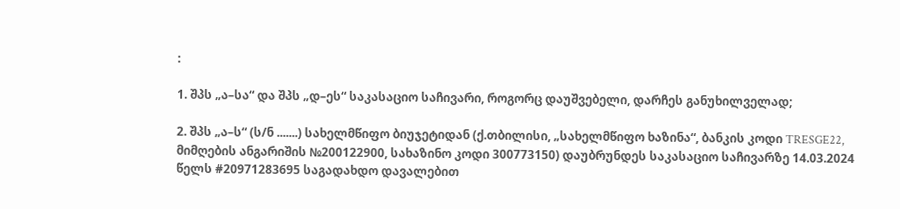:

1. შპს „ა–სა“ და შპს „დ–ეს“ საკასაციო საჩივარი, როგორც დაუშვებელი, დარჩეს განუხილველად;

2. შპს „ა–ს“ (ს/ნ .......) სახელმწიფო ბიუჯეტიდან (ქ.თბილისი, „სახელმწიფო ხაზინა“, ბანკის კოდი TRESGE22, მიმღების ანგარიშის №200122900, სახაზინო კოდი 300773150) დაუბრუნდეს საკასაციო საჩივარზე 14.03.2024 წელს #20971283695 საგადახდო დავალებით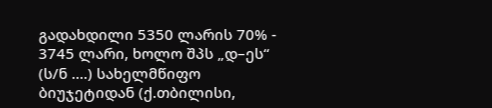გადახდილი 5350 ლარის 70% - 3745 ლარი, ხოლო შპს „დ–ეს“ (ს/ნ ....) სახელმწიფო ბიუჯეტიდან (ქ.თბილისი,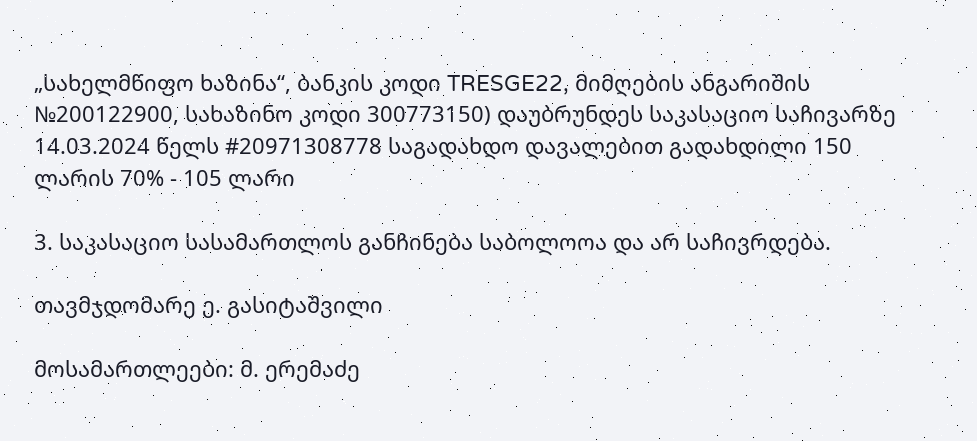„სახელმწიფო ხაზინა“, ბანკის კოდი TRESGE22, მიმღების ანგარიშის №200122900, სახაზინო კოდი 300773150) დაუბრუნდეს საკასაციო საჩივარზე 14.03.2024 წელს #20971308778 საგადახდო დავალებით გადახდილი 150 ლარის 70% - 105 ლარი

3. საკასაციო სასამართლოს განჩინება საბოლოოა და არ საჩივრდება.

თავმჯდომარე ე. გასიტაშვილი

მოსამართლეები: მ. ერემაძე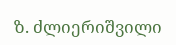ზ. ძლიერიშვილი